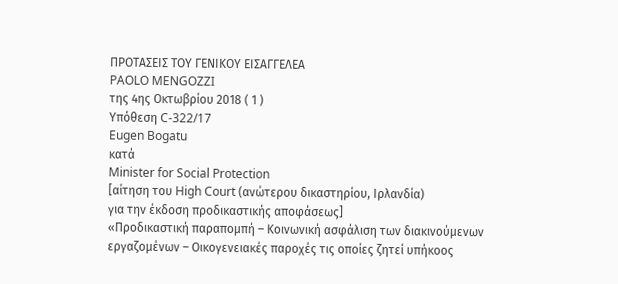ΠΡΟΤΑΣΕΙΣ ΤΟΥ ΓΕΝΙΚΟΥ ΕΙΣΑΓΓΕΛΕΑ
PAOLO MENGOZZI
της 4ης Οκτωβρίου 2018 ( 1 )
Υπόθεση C-322/17
Eugen Bogatu
κατά
Minister for Social Protection
[αίτηση του High Court (ανώτερου δικαστηρίου, Ιρλανδία)
για την έκδοση προδικαστικής αποφάσεως]
«Προδικαστική παραπομπή – Κοινωνική ασφάλιση των διακινούμενων εργαζομένων – Οικογενειακές παροχές τις οποίες ζητεί υπήκοος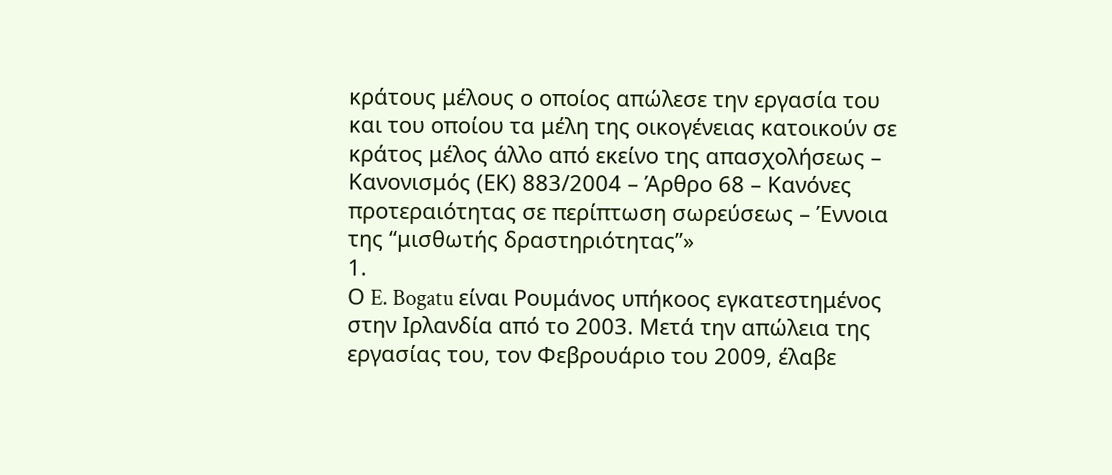κράτους μέλους ο οποίος απώλεσε την εργασία του και του οποίου τα μέλη της οικογένειας κατοικούν σε κράτος μέλος άλλο από εκείνο της απασχολήσεως – Κανονισμός (ΕΚ) 883/2004 – Άρθρο 68 – Κανόνες προτεραιότητας σε περίπτωση σωρεύσεως – Έννοια της “μισθωτής δραστηριότητας”»
1.
Ο E. Bogatu είναι Ρουμάνος υπήκοος εγκατεστημένος στην Ιρλανδία από το 2003. Μετά την απώλεια της εργασίας του, τον Φεβρουάριο του 2009, έλαβε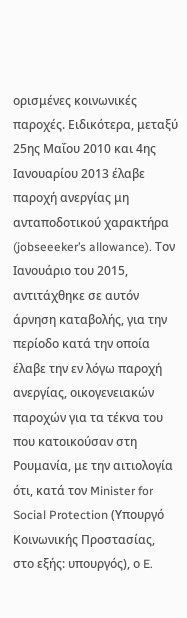ορισμένες κοινωνικές παροχές. Ειδικότερα, μεταξύ 25ης Μαΐου 2010 και 4ης Ιανουαρίου 2013 έλαβε παροχή ανεργίας μη ανταποδοτικού χαρακτήρα (jobseeeker’s allowance). Τον Ιανουάριο του 2015, αντιτάχθηκε σε αυτόν άρνηση καταβολής, για την περίοδο κατά την οποία έλαβε την εν λόγω παροχή ανεργίας, οικογενειακών παροχών για τα τέκνα του που κατοικούσαν στη Ρουμανία, με την αιτιολογία ότι, κατά τον Minister for Social Protection (Υπουργό Κοινωνικής Προστασίας, στο εξής: υπουργός), ο E.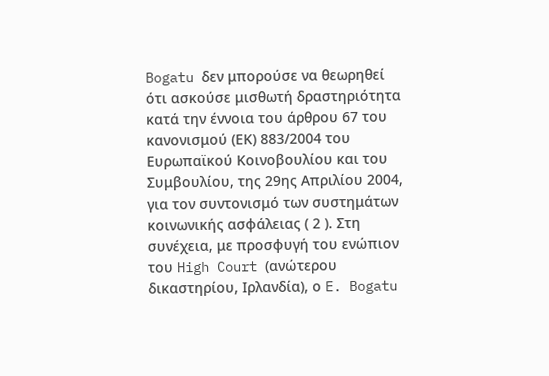Bogatu δεν μπορούσε να θεωρηθεί ότι ασκούσε μισθωτή δραστηριότητα κατά την έννοια του άρθρου 67 του κανονισμού (ΕΚ) 883/2004 του Ευρωπαϊκού Κοινοβουλίου και του Συμβουλίου, της 29ης Απριλίου 2004, για τον συντονισμό των συστημάτων κοινωνικής ασφάλειας ( 2 ). Στη συνέχεια, με προσφυγή του ενώπιον του High Court (ανώτερου δικαστηρίου, Ιρλανδία), ο E. Bogatu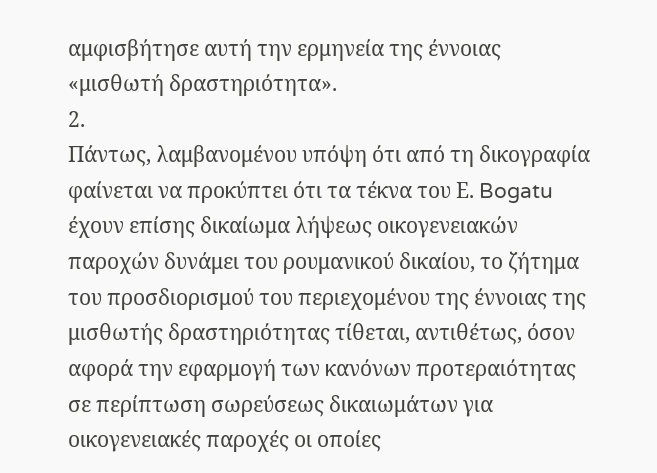αμφισβήτησε αυτή την ερμηνεία της έννοιας «μισθωτή δραστηριότητα».
2.
Πάντως, λαμβανομένου υπόψη ότι από τη δικογραφία φαίνεται να προκύπτει ότι τα τέκνα του Ε. Bogatu έχουν επίσης δικαίωμα λήψεως οικογενειακών παροχών δυνάμει του ρουμανικού δικαίου, το ζήτημα του προσδιορισμού του περιεχομένου της έννοιας της μισθωτής δραστηριότητας τίθεται, αντιθέτως, όσον αφορά την εφαρμογή των κανόνων προτεραιότητας σε περίπτωση σωρεύσεως δικαιωμάτων για οικογενειακές παροχές οι οποίες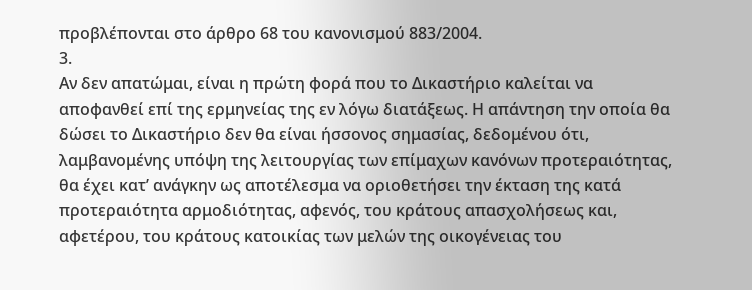προβλέπονται στο άρθρο 68 του κανονισμού 883/2004.
3.
Αν δεν απατώμαι, είναι η πρώτη φορά που το Δικαστήριο καλείται να αποφανθεί επί της ερμηνείας της εν λόγω διατάξεως. Η απάντηση την οποία θα δώσει το Δικαστήριο δεν θα είναι ήσσονος σημασίας, δεδομένου ότι, λαμβανομένης υπόψη της λειτουργίας των επίμαχων κανόνων προτεραιότητας, θα έχει κατ’ ανάγκην ως αποτέλεσμα να οριοθετήσει την έκταση της κατά προτεραιότητα αρμοδιότητας, αφενός, του κράτους απασχολήσεως και, αφετέρου, του κράτους κατοικίας των μελών της οικογένειας του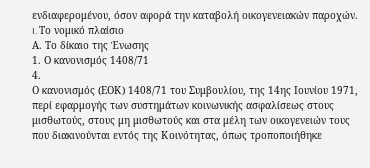ενδιαφερομένου, όσον αφορά την καταβολή οικογενειακών παροχών.
I. Το νομικό πλαίσιο
Α. Το δίκαιο της Ένωσης
1. Ο κανονισμός 1408/71
4.
Ο κανονισμός (ΕΟΚ) 1408/71 του Συμβουλίου, της 14ης Ιουνίου 1971, περί εφαρμογής των συστημάτων κοινωνικής ασφαλίσεως στους μισθωτούς, στους μη μισθωτούς και στα μέλη των οικογενειών τους που διακινούνται εντός της Κοινότητας, όπως τροποποιήθηκε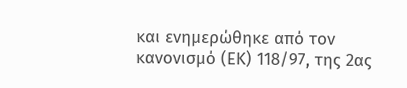και ενημερώθηκε από τον κανονισμό (ΕΚ) 118/97, της 2ας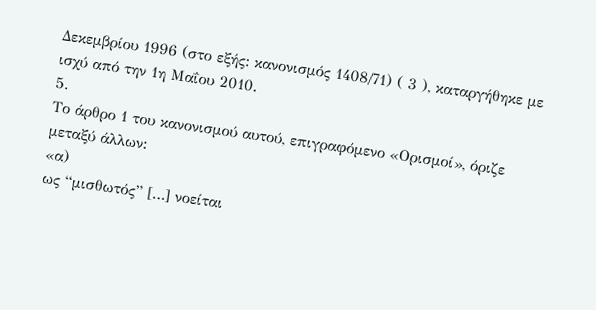Δεκεμβρίου 1996 (στο εξής: κανονισμός 1408/71) ( 3 ), καταργήθηκε με ισχύ από την 1η Μαΐου 2010.
5.
Το άρθρο 1 του κανονισμού αυτού, επιγραφόμενο «Ορισμοί», όριζε μεταξύ άλλων:
«α)
ως “μισθωτός” […] νοείται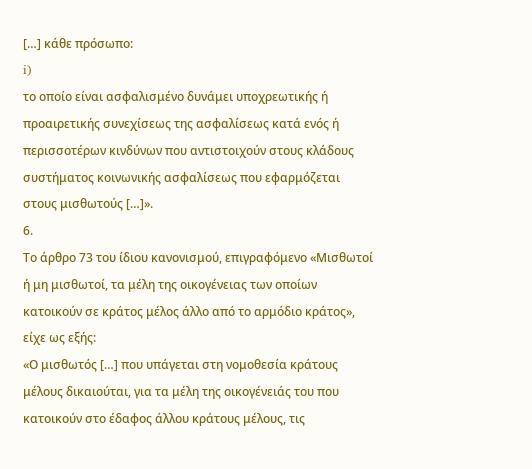[…] κάθε πρόσωπο:
i)
το οποίο είναι ασφαλισμένο δυνάμει υποχρεωτικής ή προαιρετικής συνεχίσεως της ασφαλίσεως κατά ενός ή περισσοτέρων κινδύνων που αντιστοιχούν στους κλάδους συστήματος κοινωνικής ασφαλίσεως που εφαρμόζεται στους μισθωτούς […]».
6.
Το άρθρο 73 του ίδιου κανονισμού, επιγραφόμενο «Μισθωτοί ή μη μισθωτοί, τα μέλη της οικογένειας των οποίων κατοικούν σε κράτος μέλος άλλο από το αρμόδιο κράτος», είχε ως εξής:
«Ο μισθωτός […] που υπάγεται στη νομοθεσία κράτους μέλους δικαιούται, για τα μέλη της οικογένειάς του που κατοικούν στο έδαφος άλλου κράτους μέλους, τις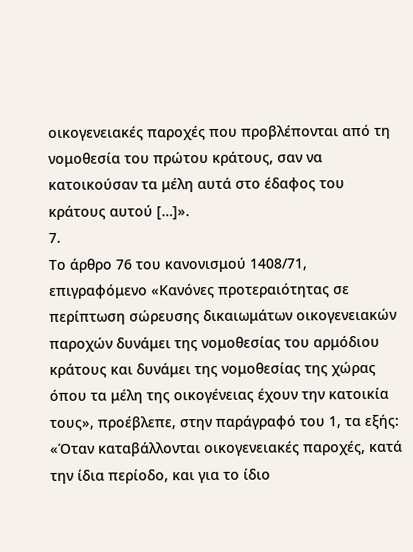οικογενειακές παροχές που προβλέπονται από τη νομοθεσία του πρώτου κράτους, σαν να κατοικούσαν τα μέλη αυτά στο έδαφος του κράτους αυτού […]».
7.
Το άρθρο 76 του κανονισμού 1408/71, επιγραφόμενο «Κανόνες προτεραιότητας σε περίπτωση σώρευσης δικαιωμάτων οικογενειακών παροχών δυνάμει της νομοθεσίας του αρμόδιου κράτους και δυνάμει της νομοθεσίας της χώρας όπου τα μέλη της οικογένειας έχουν την κατοικία τους», προέβλεπε, στην παράγραφό του 1, τα εξής:
«Όταν καταβάλλονται οικογενειακές παροχές, κατά την ίδια περίοδο, και για το ίδιο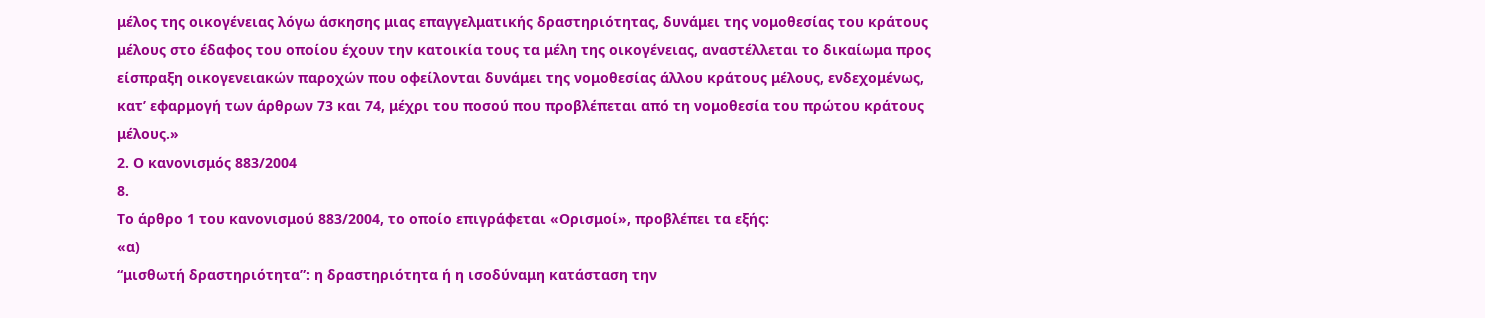μέλος της οικογένειας λόγω άσκησης μιας επαγγελματικής δραστηριότητας, δυνάμει της νομοθεσίας του κράτους μέλους στο έδαφος του οποίου έχουν την κατοικία τους τα μέλη της οικογένειας, αναστέλλεται το δικαίωμα προς είσπραξη οικογενειακών παροχών που οφείλονται δυνάμει της νομοθεσίας άλλου κράτους μέλους, ενδεχομένως, κατ’ εφαρμογή των άρθρων 73 και 74, μέχρι του ποσού που προβλέπεται από τη νομοθεσία του πρώτου κράτους μέλους.»
2. Ο κανονισμός 883/2004
8.
Το άρθρο 1 του κανονισμού 883/2004, το οποίο επιγράφεται «Ορισμοί», προβλέπει τα εξής:
«α)
“μισθωτή δραστηριότητα”: η δραστηριότητα ή η ισοδύναμη κατάσταση την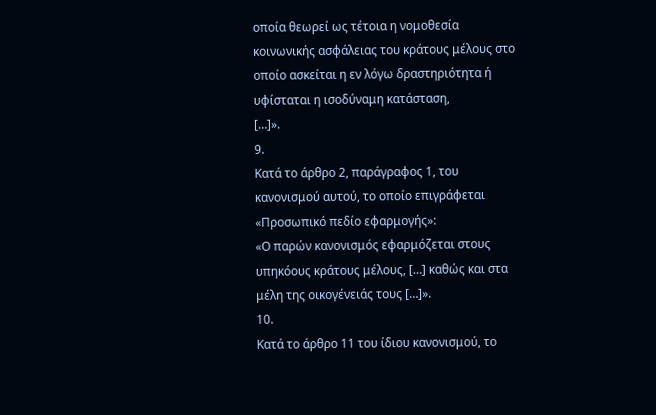οποία θεωρεί ως τέτοια η νομοθεσία κοινωνικής ασφάλειας του κράτους μέλους στο οποίο ασκείται η εν λόγω δραστηριότητα ή υφίσταται η ισοδύναμη κατάσταση,
[…]».
9.
Κατά το άρθρο 2, παράγραφος 1, του κανονισμού αυτού, το οποίο επιγράφεται «Προσωπικό πεδίο εφαρμογής»:
«Ο παρών κανονισμός εφαρμόζεται στους υπηκόους κράτους μέλους, […] καθώς και στα μέλη της οικογένειάς τους […]».
10.
Κατά το άρθρο 11 του ίδιου κανονισμού, το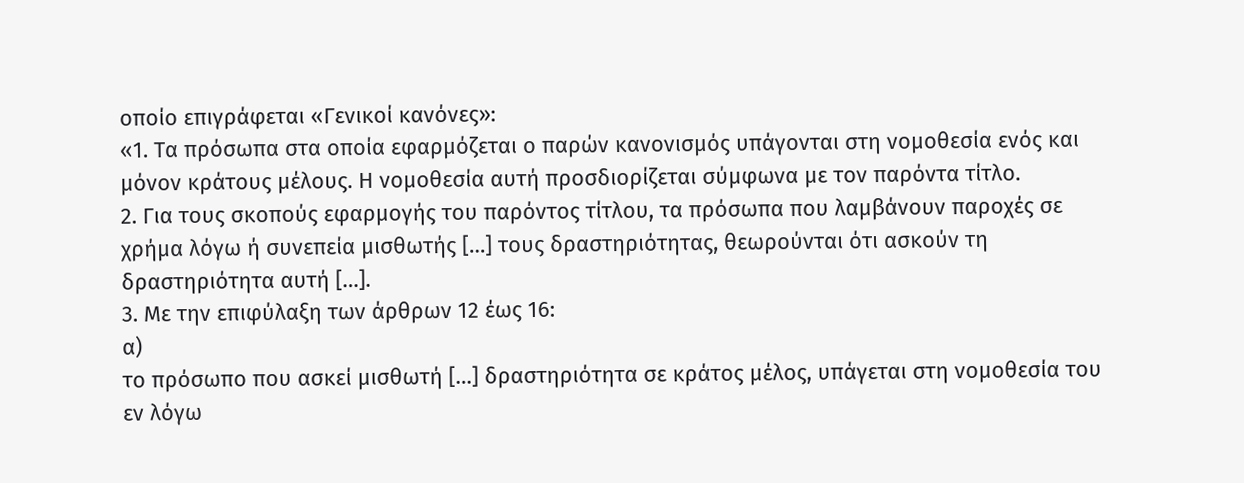οποίο επιγράφεται «Γενικοί κανόνες»:
«1. Τα πρόσωπα στα οποία εφαρμόζεται ο παρών κανονισμός υπάγονται στη νομοθεσία ενός και μόνον κράτους μέλους. Η νομοθεσία αυτή προσδιορίζεται σύμφωνα με τον παρόντα τίτλο.
2. Για τους σκοπούς εφαρμογής του παρόντος τίτλου, τα πρόσωπα που λαμβάνουν παροχές σε χρήμα λόγω ή συνεπεία μισθωτής […] τους δραστηριότητας, θεωρούνται ότι ασκούν τη δραστηριότητα αυτή […].
3. Με την επιφύλαξη των άρθρων 12 έως 16:
α)
το πρόσωπο που ασκεί μισθωτή […] δραστηριότητα σε κράτος μέλος, υπάγεται στη νομοθεσία του εν λόγω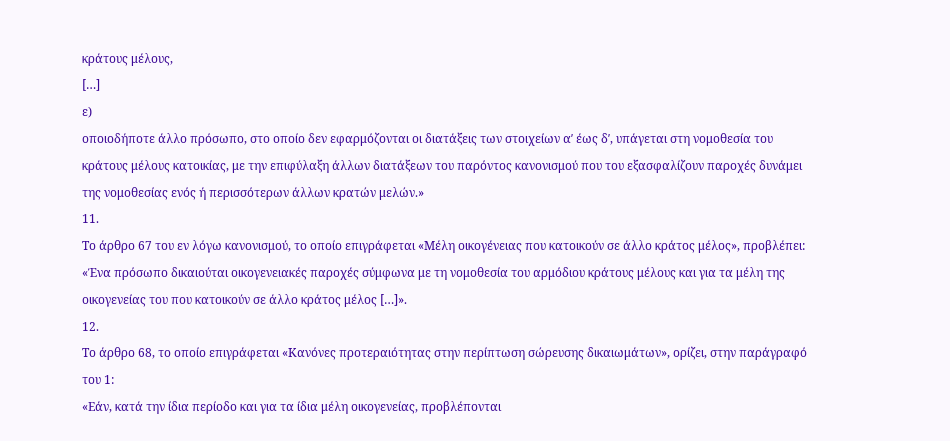κράτους μέλους,
[…]
ε)
οποιοδήποτε άλλο πρόσωπο, στο οποίο δεν εφαρμόζονται οι διατάξεις των στοιχείων αʹ έως δʹ, υπάγεται στη νομοθεσία του κράτους μέλους κατοικίας, με την επιφύλαξη άλλων διατάξεων του παρόντος κανονισμού που του εξασφαλίζουν παροχές δυνάμει της νομοθεσίας ενός ή περισσότερων άλλων κρατών μελών.»
11.
Το άρθρο 67 του εν λόγω κανονισμού, το οποίο επιγράφεται «Μέλη οικογένειας που κατοικούν σε άλλο κράτος μέλος», προβλέπει:
«Ένα πρόσωπο δικαιούται οικογενειακές παροχές σύμφωνα με τη νομοθεσία του αρμόδιου κράτους μέλους και για τα μέλη της οικογενείας του που κατοικούν σε άλλο κράτος μέλος […]».
12.
Το άρθρο 68, το οποίο επιγράφεται «Κανόνες προτεραιότητας στην περίπτωση σώρευσης δικαιωμάτων», ορίζει, στην παράγραφό του 1:
«Εάν, κατά την ίδια περίοδο και για τα ίδια μέλη οικογενείας, προβλέπονται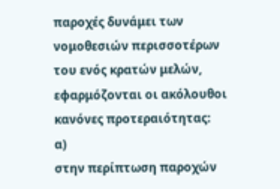παροχές δυνάμει των νομοθεσιών περισσοτέρων του ενός κρατών μελών, εφαρμόζονται οι ακόλουθοι κανόνες προτεραιότητας:
α)
στην περίπτωση παροχών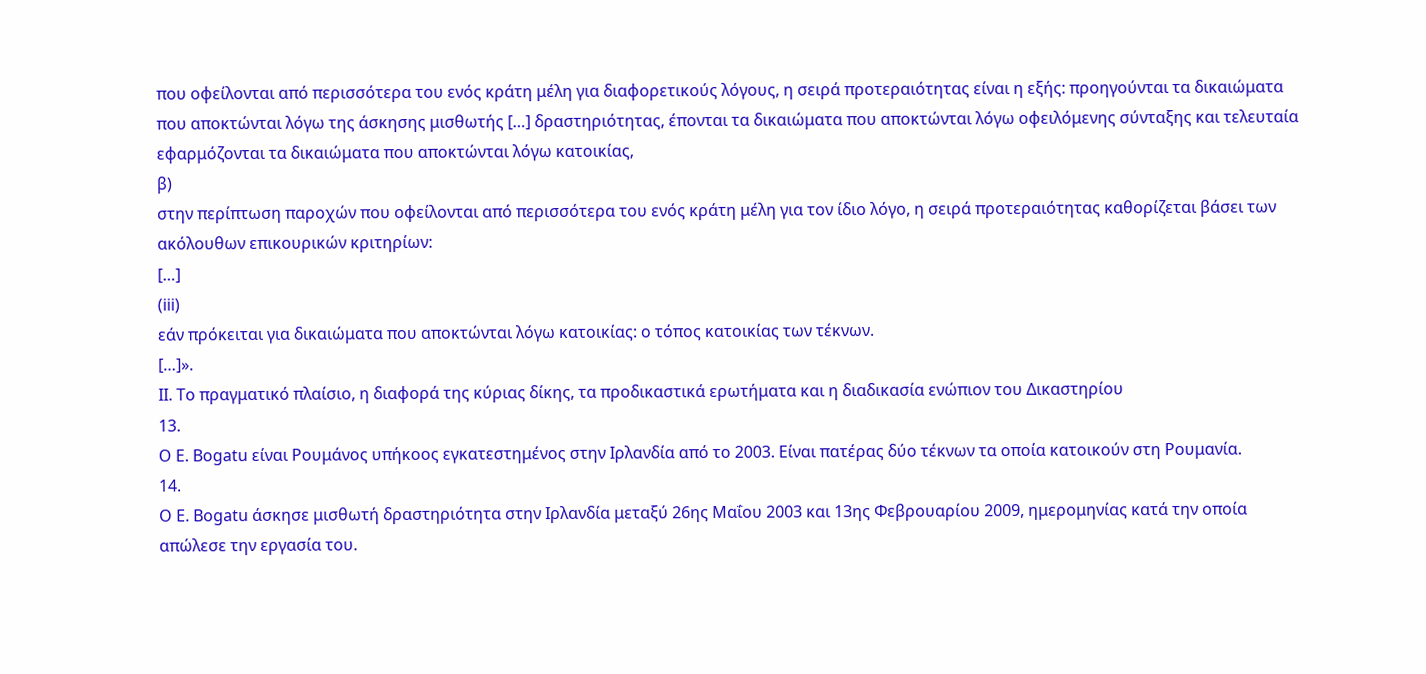που οφείλονται από περισσότερα του ενός κράτη μέλη για διαφορετικούς λόγους, η σειρά προτεραιότητας είναι η εξής: προηγούνται τα δικαιώματα που αποκτώνται λόγω της άσκησης μισθωτής […] δραστηριότητας, έπονται τα δικαιώματα που αποκτώνται λόγω οφειλόμενης σύνταξης και τελευταία εφαρμόζονται τα δικαιώματα που αποκτώνται λόγω κατοικίας,
β)
στην περίπτωση παροχών που οφείλονται από περισσότερα του ενός κράτη μέλη για τον ίδιο λόγο, η σειρά προτεραιότητας καθορίζεται βάσει των ακόλουθων επικουρικών κριτηρίων:
[…]
(iii)
εάν πρόκειται για δικαιώματα που αποκτώνται λόγω κατοικίας: ο τόπος κατοικίας των τέκνων.
[…]».
II. Το πραγματικό πλαίσιο, η διαφορά της κύριας δίκης, τα προδικαστικά ερωτήματα και η διαδικασία ενώπιον του Δικαστηρίου
13.
Ο Ε. Bogatu είναι Ρουμάνος υπήκοος εγκατεστημένος στην Ιρλανδία από το 2003. Είναι πατέρας δύο τέκνων τα οποία κατοικούν στη Ρουμανία.
14.
Ο Ε. Bogatu άσκησε μισθωτή δραστηριότητα στην Ιρλανδία μεταξύ 26ης Μαΐου 2003 και 13ης Φεβρουαρίου 2009, ημερομηνίας κατά την οποία απώλεσε την εργασία του.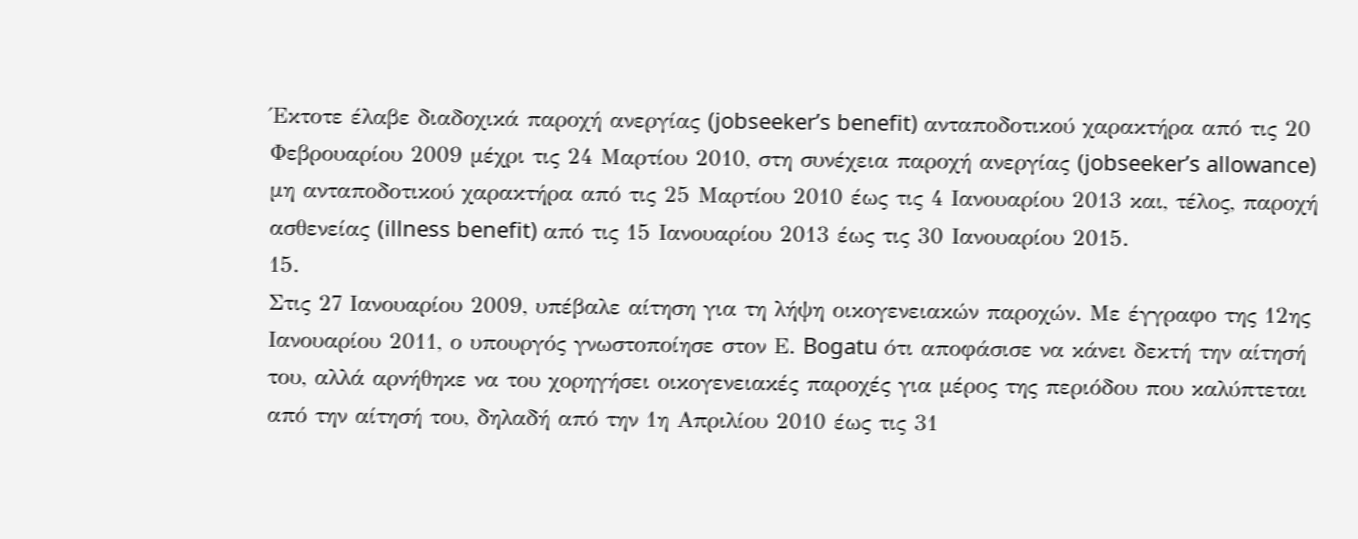Έκτοτε έλαβε διαδοχικά παροχή ανεργίας (jobseeker’s benefit) ανταποδοτικού χαρακτήρα από τις 20 Φεβρουαρίου 2009 μέχρι τις 24 Μαρτίου 2010, στη συνέχεια παροχή ανεργίας (jobseeker’s allowance) μη ανταποδοτικού χαρακτήρα από τις 25 Μαρτίου 2010 έως τις 4 Ιανουαρίου 2013 και, τέλος, παροχή ασθενείας (illness benefit) από τις 15 Ιανουαρίου 2013 έως τις 30 Ιανουαρίου 2015.
15.
Στις 27 Ιανουαρίου 2009, υπέβαλε αίτηση για τη λήψη οικογενειακών παροχών. Με έγγραφο της 12ης Ιανουαρίου 2011, ο υπουργός γνωστοποίησε στον Ε. Bogatu ότι αποφάσισε να κάνει δεκτή την αίτησή του, αλλά αρνήθηκε να του χορηγήσει οικογενειακές παροχές για μέρος της περιόδου που καλύπτεται από την αίτησή του, δηλαδή από την 1η Απριλίου 2010 έως τις 31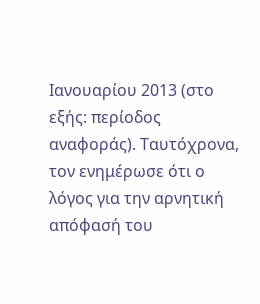Ιανουαρίου 2013 (στο εξής: περίοδος αναφοράς). Ταυτόχρονα, τον ενημέρωσε ότι ο λόγος για την αρνητική απόφασή του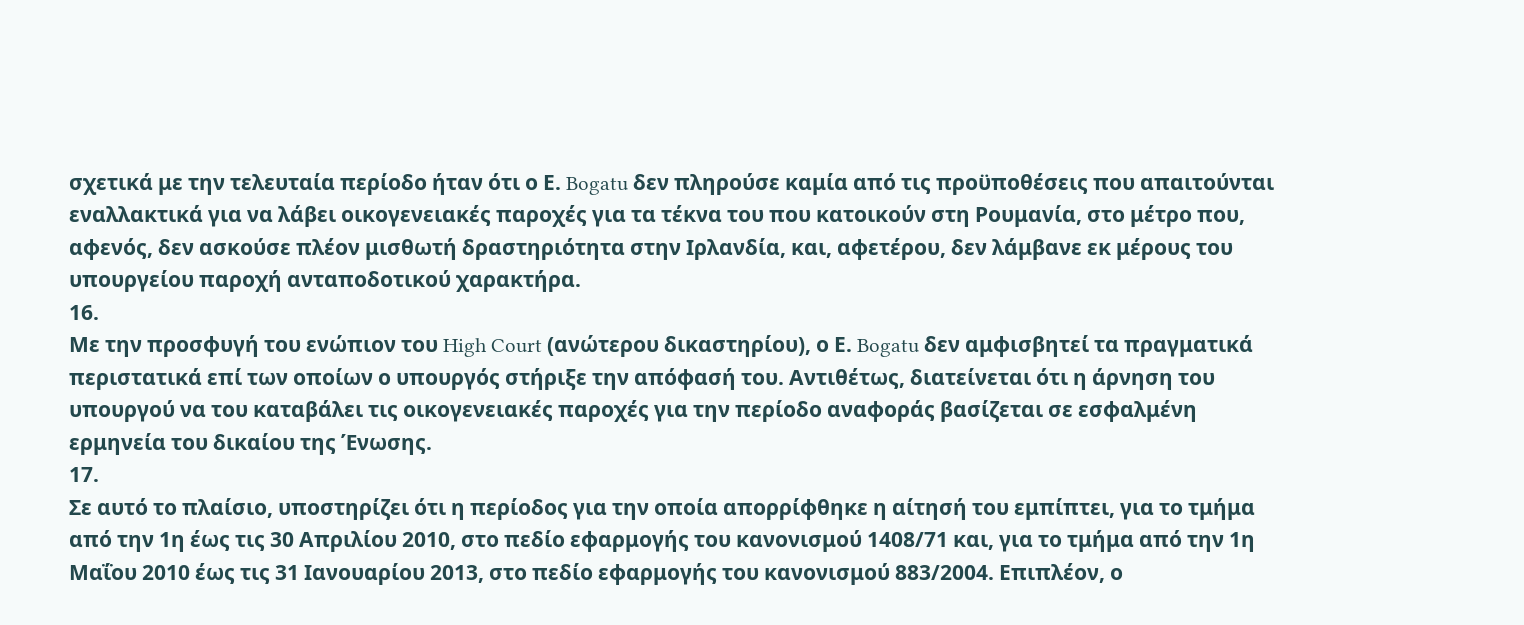σχετικά με την τελευταία περίοδο ήταν ότι ο Ε. Bogatu δεν πληρούσε καμία από τις προϋποθέσεις που απαιτούνται εναλλακτικά για να λάβει οικογενειακές παροχές για τα τέκνα του που κατοικούν στη Ρουμανία, στο μέτρο που, αφενός, δεν ασκούσε πλέον μισθωτή δραστηριότητα στην Ιρλανδία, και, αφετέρου, δεν λάμβανε εκ μέρους του υπουργείου παροχή ανταποδοτικού χαρακτήρα.
16.
Με την προσφυγή του ενώπιον του High Court (ανώτερου δικαστηρίου), ο Ε. Bogatu δεν αμφισβητεί τα πραγματικά περιστατικά επί των οποίων ο υπουργός στήριξε την απόφασή του. Αντιθέτως, διατείνεται ότι η άρνηση του υπουργού να του καταβάλει τις οικογενειακές παροχές για την περίοδο αναφοράς βασίζεται σε εσφαλμένη ερμηνεία του δικαίου της Ένωσης.
17.
Σε αυτό το πλαίσιο, υποστηρίζει ότι η περίοδος για την οποία απορρίφθηκε η αίτησή του εμπίπτει, για το τμήμα από την 1η έως τις 30 Απριλίου 2010, στο πεδίο εφαρμογής του κανονισμού 1408/71 και, για το τμήμα από την 1η Μαΐου 2010 έως τις 31 Ιανουαρίου 2013, στο πεδίο εφαρμογής του κανονισμού 883/2004. Επιπλέον, ο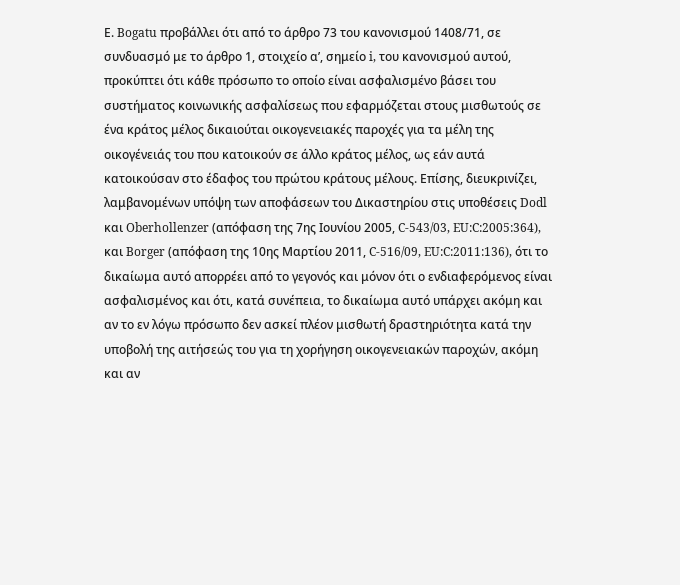Ε. Bogatu προβάλλει ότι από το άρθρο 73 του κανονισμού 1408/71, σε συνδυασμό με το άρθρο 1, στοιχείο αʹ, σημείο i, του κανονισμού αυτού, προκύπτει ότι κάθε πρόσωπο το οποίο είναι ασφαλισμένο βάσει του συστήματος κοινωνικής ασφαλίσεως που εφαρμόζεται στους μισθωτούς σε ένα κράτος μέλος δικαιούται οικογενειακές παροχές για τα μέλη της οικογένειάς του που κατοικούν σε άλλο κράτος μέλος, ως εάν αυτά κατοικούσαν στο έδαφος του πρώτου κράτους μέλους. Επίσης, διευκρινίζει, λαμβανομένων υπόψη των αποφάσεων του Δικαστηρίου στις υποθέσεις Dodl και Oberhollenzer (απόφαση της 7ης Ιουνίου 2005, C-543/03, EU:C:2005:364), και Borger (απόφαση της 10ης Μαρτίου 2011, C-516/09, EU:C:2011:136), ότι το δικαίωμα αυτό απορρέει από το γεγονός και μόνον ότι ο ενδιαφερόμενος είναι ασφαλισμένος και ότι, κατά συνέπεια, το δικαίωμα αυτό υπάρχει ακόμη και αν το εν λόγω πρόσωπο δεν ασκεί πλέον μισθωτή δραστηριότητα κατά την υποβολή της αιτήσεώς του για τη χορήγηση οικογενειακών παροχών, ακόμη και αν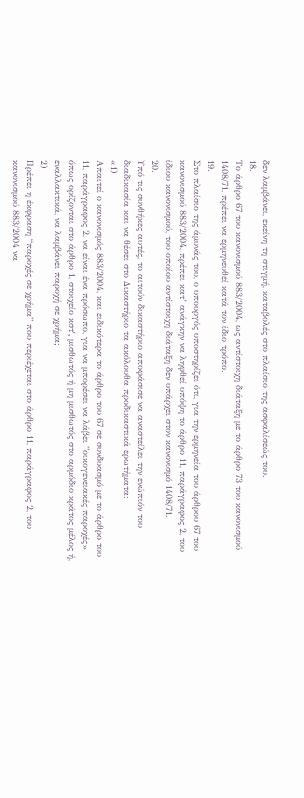δεν λαμβάνει, εκείνη τη στιγμή, καταβολές στο πλαίσιο της ασφαλίσεώς του.
18.
Το άρθρο 67 του κανονισμού 883/2004, ως αντίστοιχη διάταξη με το άρθρο 73 του κανονισμού 1408/71, πρέπει να ερμηνευθεί κατά τον ίδιο τρόπο.
19.
Στο πλαίσιο της άμυνάς του, ο υπουργός υποστηρίζει ότι, για την ερμηνεία του άρθρου 67 του κανονισμού 883/2004, πρέπει κατ’ ανάγκην να ληφθεί υπόψη το άρθρο 11, παράγραφος 2, του ίδιου κανονισμού, του οποίου αντίστοιχη διάταξη δεν υπάρχει στον κανονισμό 1408/71.
20.
Υπό τις συνθήκες αυτές, το αιτούν δικαστήριο αποφάσισε να αναστείλει την ενώπιόν του διαδικασία και να θέσει στο Δικαστήριο τα ακόλουθα προδικαστικά ερωτήματα:
«1)
Απαιτεί ο κανονισμός 883/2004, και ειδικότερα το άρθρο του 67 σε συνδυασμό με το άρθρο του 11, παράγραφος 2, να είναι ένα πρόσωπο, για να μπορέσει να λάβει ”οικογενειακές παροχές» όπως ορίζονται στο άρθρο 1, στοιχείο κστʹ, μισθωτός ή μη μισθωτός στο αρμόδιο κράτος μέλος ή, εναλλακτικά, να λαμβάνει παροχή σε χρήμα;
2)
Πρέπει η έκφραση “παροχές σε χρήμα” που περιέχεται στο άρθρο 11, παράγραφος 2, του κανονισμού 883/2004 να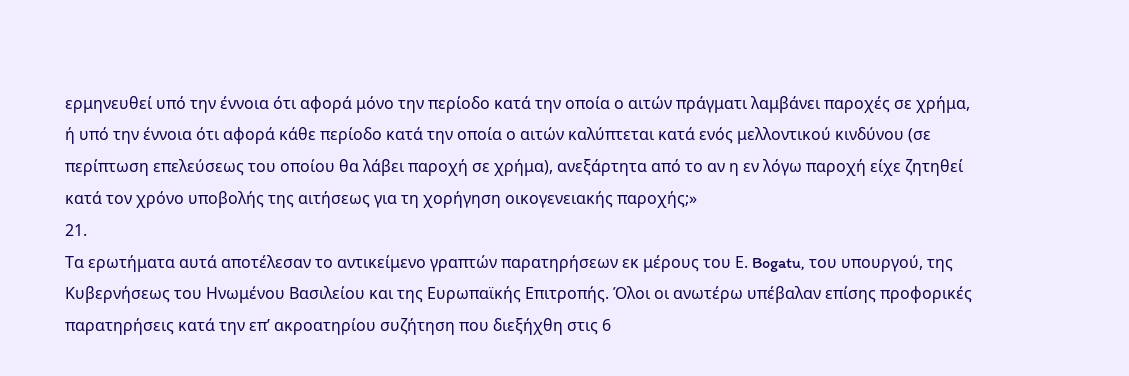ερμηνευθεί υπό την έννοια ότι αφορά μόνο την περίοδο κατά την οποία ο αιτών πράγματι λαμβάνει παροχές σε χρήμα, ή υπό την έννοια ότι αφορά κάθε περίοδο κατά την οποία ο αιτών καλύπτεται κατά ενός μελλοντικού κινδύνου (σε περίπτωση επελεύσεως του οποίου θα λάβει παροχή σε χρήμα), ανεξάρτητα από το αν η εν λόγω παροχή είχε ζητηθεί κατά τον χρόνο υποβολής της αιτήσεως για τη χορήγηση οικογενειακής παροχής;»
21.
Τα ερωτήματα αυτά αποτέλεσαν το αντικείμενο γραπτών παρατηρήσεων εκ μέρους του Ε. Bogatu, του υπουργού, της Κυβερνήσεως του Ηνωμένου Βασιλείου και της Ευρωπαϊκής Επιτροπής. Όλοι οι ανωτέρω υπέβαλαν επίσης προφορικές παρατηρήσεις κατά την επ’ ακροατηρίου συζήτηση που διεξήχθη στις 6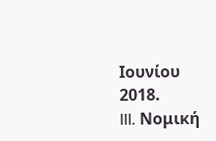Ιουνίου 2018.
III. Νομική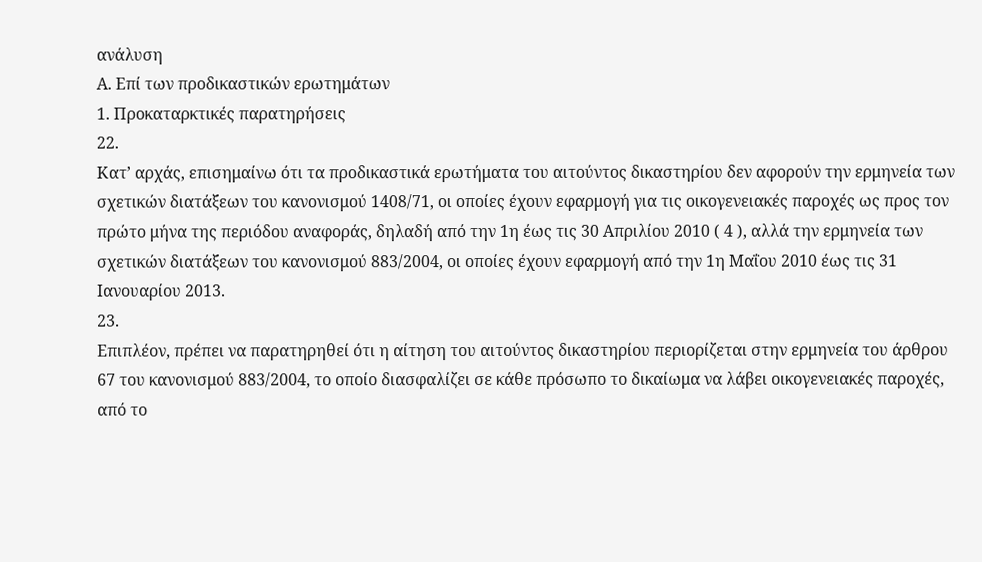ανάλυση
Α. Επί των προδικαστικών ερωτημάτων
1. Προκαταρκτικές παρατηρήσεις
22.
Κατ’ αρχάς, επισημαίνω ότι τα προδικαστικά ερωτήματα του αιτούντος δικαστηρίου δεν αφορούν την ερμηνεία των σχετικών διατάξεων του κανονισμού 1408/71, οι οποίες έχουν εφαρμογή για τις οικογενειακές παροχές ως προς τον πρώτο μήνα της περιόδου αναφοράς, δηλαδή από την 1η έως τις 30 Απριλίου 2010 ( 4 ), αλλά την ερμηνεία των σχετικών διατάξεων του κανονισμού 883/2004, οι οποίες έχουν εφαρμογή από την 1η Μαΐου 2010 έως τις 31 Ιανουαρίου 2013.
23.
Επιπλέον, πρέπει να παρατηρηθεί ότι η αίτηση του αιτούντος δικαστηρίου περιορίζεται στην ερμηνεία του άρθρου 67 του κανονισμού 883/2004, το οποίο διασφαλίζει σε κάθε πρόσωπο το δικαίωμα να λάβει οικογενειακές παροχές, από το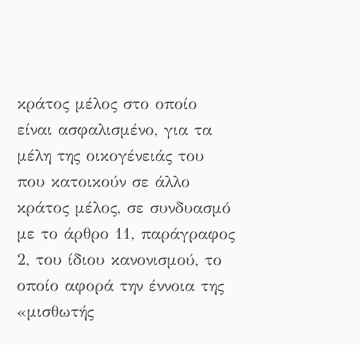κράτος μέλος στο οποίο είναι ασφαλισμένο, για τα μέλη της οικογένειάς του που κατοικούν σε άλλο κράτος μέλος, σε συνδυασμό με το άρθρο 11, παράγραφος 2, του ίδιου κανονισμού, το οποίο αφορά την έννοια της «μισθωτής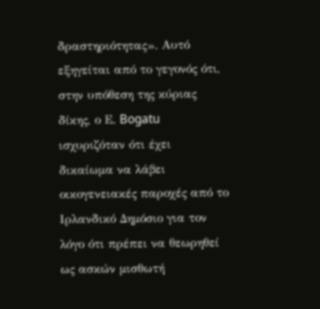δραστηριότητας». Αυτό εξηγείται από το γεγονός ότι, στην υπόθεση της κύριας δίκης, ο Ε. Bogatu ισχυριζόταν ότι έχει δικαίωμα να λάβει οικογενειακές παροχές από το Ιρλανδικό Δημόσιο για τον λόγο ότι πρέπει να θεωρηθεί ως ασκών μισθωτή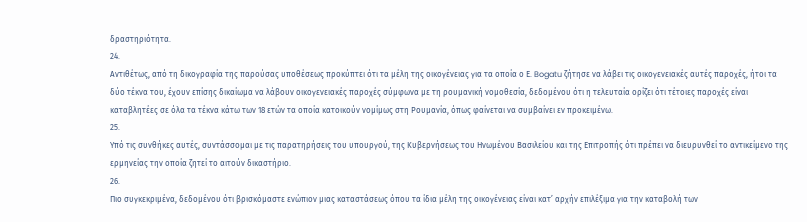δραστηριότητα.
24.
Αντιθέτως, από τη δικογραφία της παρούσας υποθέσεως προκύπτει ότι τα μέλη της οικογένειας για τα οποία ο Ε. Bogatu ζήτησε να λάβει τις οικογενειακές αυτές παροχές, ήτοι τα δύο τέκνα του, έχουν επίσης δικαίωμα να λάβουν οικογενειακές παροχές σύμφωνα με τη ρουμανική νομοθεσία, δεδομένου ότι η τελευταία ορίζει ότι τέτοιες παροχές είναι καταβλητέες σε όλα τα τέκνα κάτω των 18 ετών τα οποία κατοικούν νομίμως στη Ρουμανία, όπως φαίνεται να συμβαίνει εν προκειμένω.
25.
Υπό τις συνθήκες αυτές, συντάσσομαι με τις παρατηρήσεις του υπουργού, της Κυβερνήσεως του Ηνωμένου Βασιλείου και της Επιτροπής ότι πρέπει να διευρυνθεί το αντικείμενο της ερμηνείας την οποία ζητεί το αιτούν δικαστήριο.
26.
Πιο συγκεκριμένα, δεδομένου ότι βρισκόμαστε ενώπιον μιας καταστάσεως όπου τα ίδια μέλη της οικογένειας είναι κατ’ αρχήν επιλέξιμα για την καταβολή των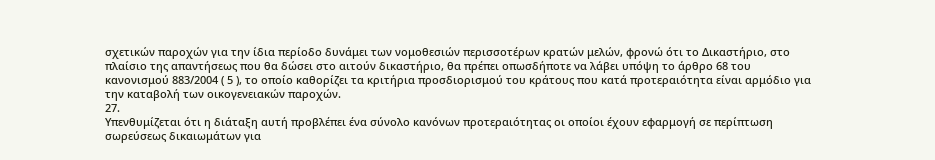σχετικών παροχών για την ίδια περίοδο δυνάμει των νομοθεσιών περισσοτέρων κρατών μελών, φρονώ ότι το Δικαστήριο, στο πλαίσιο της απαντήσεως που θα δώσει στο αιτούν δικαστήριο, θα πρέπει οπωσδήποτε να λάβει υπόψη το άρθρο 68 του κανονισμού 883/2004 ( 5 ), το οποίο καθορίζει τα κριτήρια προσδιορισμού του κράτους που κατά προτεραιότητα είναι αρμόδιο για την καταβολή των οικογενειακών παροχών.
27.
Υπενθυμίζεται ότι η διάταξη αυτή προβλέπει ένα σύνολο κανόνων προτεραιότητας οι οποίοι έχουν εφαρμογή σε περίπτωση σωρεύσεως δικαιωμάτων για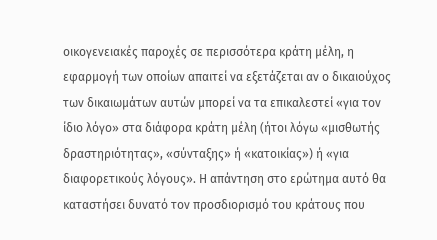οικογενειακές παροχές σε περισσότερα κράτη μέλη, η εφαρμογή των οποίων απαιτεί να εξετάζεται αν ο δικαιούχος των δικαιωμάτων αυτών μπορεί να τα επικαλεστεί «για τον ίδιο λόγο» στα διάφορα κράτη μέλη (ήτοι λόγω «μισθωτής δραστηριότητας», «σύνταξης» ή «κατοικίας») ή «για διαφορετικούς λόγους». Η απάντηση στο ερώτημα αυτό θα καταστήσει δυνατό τον προσδιορισμό του κράτους που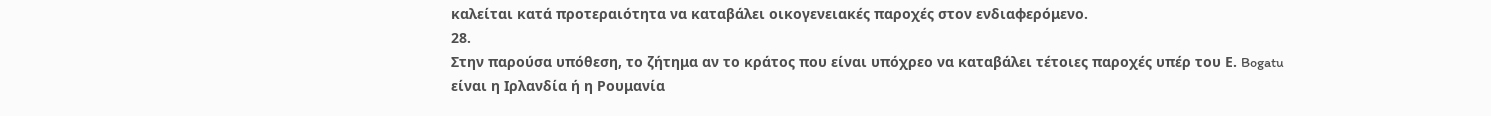καλείται κατά προτεραιότητα να καταβάλει οικογενειακές παροχές στον ενδιαφερόμενο.
28.
Στην παρούσα υπόθεση, το ζήτημα αν το κράτος που είναι υπόχρεο να καταβάλει τέτοιες παροχές υπέρ του Ε. Bogatu είναι η Ιρλανδία ή η Ρουμανία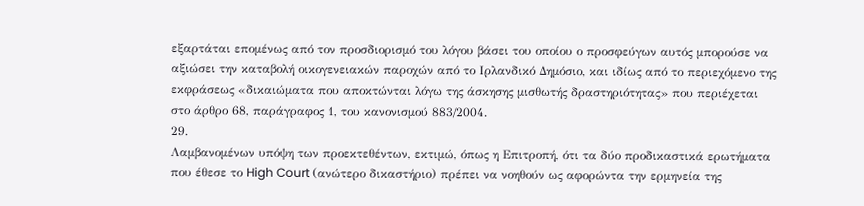εξαρτάται επομένως από τον προσδιορισμό του λόγου βάσει του οποίου ο προσφεύγων αυτός μπορούσε να αξιώσει την καταβολή οικογενειακών παροχών από το Ιρλανδικό Δημόσιο, και ιδίως από το περιεχόμενο της εκφράσεως «δικαιώματα που αποκτώνται λόγω της άσκησης μισθωτής δραστηριότητας» που περιέχεται στο άρθρο 68, παράγραφος 1, του κανονισμού 883/2004.
29.
Λαμβανομένων υπόψη των προεκτεθέντων, εκτιμώ, όπως η Επιτροπή, ότι τα δύο προδικαστικά ερωτήματα που έθεσε το High Court (ανώτερο δικαστήριο) πρέπει να νοηθούν ως αφορώντα την ερμηνεία της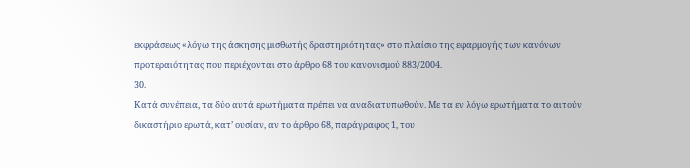εκφράσεως «λόγω της άσκησης μισθωτής δραστηριότητας» στο πλαίσιο της εφαρμογής των κανόνων προτεραιότητας που περιέχονται στο άρθρο 68 του κανονισμού 883/2004.
30.
Κατά συνέπεια, τα δύο αυτά ερωτήματα πρέπει να αναδιατυπωθούν. Με τα εν λόγω ερωτήματα το αιτούν δικαστήριο ερωτά, κατ’ ουσίαν, αν το άρθρο 68, παράγραφος 1, του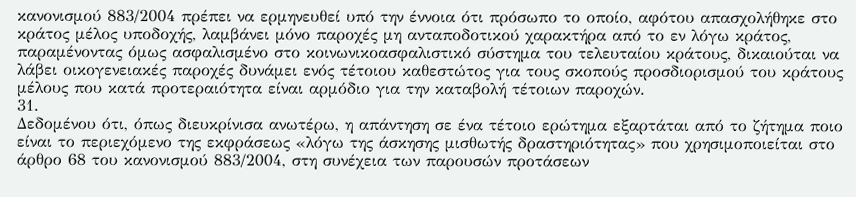κανονισμού 883/2004 πρέπει να ερμηνευθεί υπό την έννοια ότι πρόσωπο το οποίο, αφότου απασχολήθηκε στο κράτος μέλος υποδοχής, λαμβάνει μόνο παροχές μη ανταποδοτικού χαρακτήρα από το εν λόγω κράτος, παραμένοντας όμως ασφαλισμένο στο κοινωνικοασφαλιστικό σύστημα του τελευταίου κράτους, δικαιούται να λάβει οικογενειακές παροχές δυνάμει ενός τέτοιου καθεστώτος για τους σκοπούς προσδιορισμού του κράτους μέλους που κατά προτεραιότητα είναι αρμόδιο για την καταβολή τέτοιων παροχών.
31.
Δεδομένου ότι, όπως διευκρίνισα ανωτέρω, η απάντηση σε ένα τέτοιο ερώτημα εξαρτάται από το ζήτημα ποιο είναι το περιεχόμενο της εκφράσεως «λόγω της άσκησης μισθωτής δραστηριότητας» που χρησιμοποιείται στο άρθρο 68 του κανονισμού 883/2004, στη συνέχεια των παρουσών προτάσεων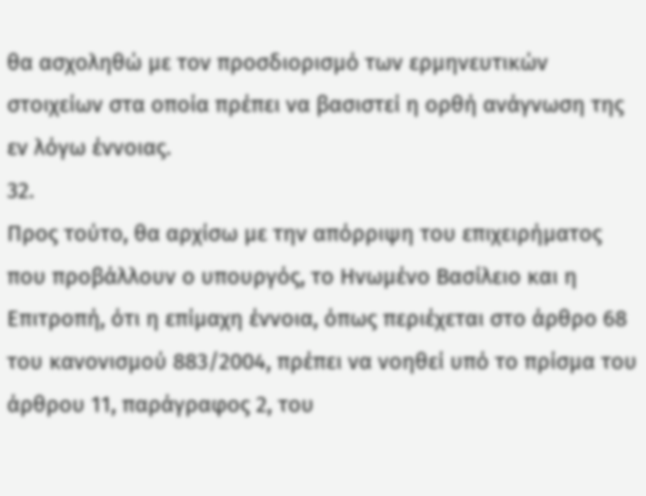θα ασχοληθώ με τον προσδιορισμό των ερμηνευτικών στοιχείων στα οποία πρέπει να βασιστεί η ορθή ανάγνωση της εν λόγω έννοιας.
32.
Προς τούτο, θα αρχίσω με την απόρριψη του επιχειρήματος που προβάλλουν ο υπουργός, το Ηνωμένο Βασίλειο και η Επιτροπή, ότι η επίμαχη έννοια, όπως περιέχεται στο άρθρο 68 του κανονισμού 883/2004, πρέπει να νοηθεί υπό το πρίσμα του άρθρου 11, παράγραφος 2, του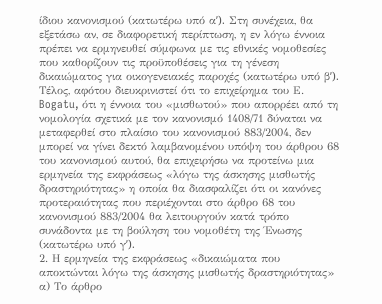ίδιου κανονισμού (κατωτέρω υπό αʹ). Στη συνέχεια, θα εξετάσω αν, σε διαφορετική περίπτωση, η εν λόγω έννοια πρέπει να ερμηνευθεί σύμφωνα με τις εθνικές νομοθεσίες που καθορίζουν τις προϋποθέσεις για τη γένεση δικαιώματος για οικογενειακές παροχές (κατωτέρω υπό βʹ). Τέλος, αφότου διευκρινιστεί ότι το επιχείρημα του Ε. Bogatu, ότι η έννοια του «μισθωτού» που απορρέει από τη νομολογία σχετικά με τον κανονισμό 1408/71 δύναται να μεταφερθεί στο πλαίσιο του κανονισμού 883/2004, δεν μπορεί να γίνει δεκτό λαμβανομένου υπόψη του άρθρου 68 του κανονισμού αυτού, θα επιχειρήσω να προτείνω μια ερμηνεία της εκφράσεως «λόγω της άσκησης μισθωτής δραστηριότητας» η οποία θα διασφαλίζει ότι οι κανόνες προτεραιότητας που περιέχονται στο άρθρο 68 του κανονισμού 883/2004 θα λειτουργούν κατά τρόπο συνάδοντα με τη βούληση του νομοθέτη της Ένωσης (κατωτέρω υπό γʹ).
2. Η ερμηνεία της εκφράσεως «δικαιώματα που αποκτώνται λόγω της άσκησης μισθωτής δραστηριότητας»
α) Το άρθρο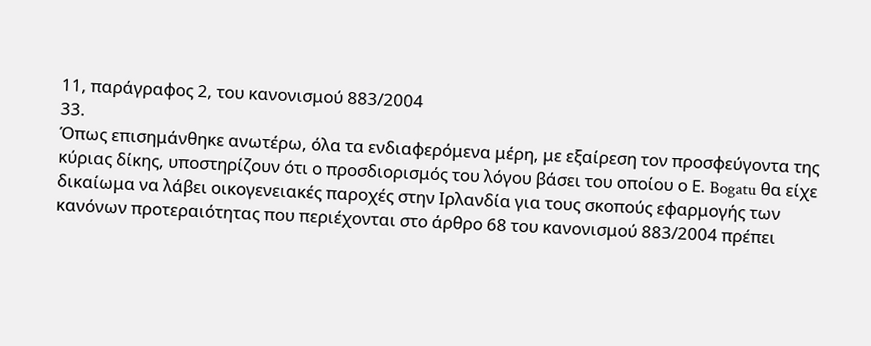11, παράγραφος 2, του κανονισμού 883/2004
33.
Όπως επισημάνθηκε ανωτέρω, όλα τα ενδιαφερόμενα μέρη, με εξαίρεση τον προσφεύγοντα της κύριας δίκης, υποστηρίζουν ότι ο προσδιορισμός του λόγου βάσει του οποίου ο Ε. Bogatu θα είχε δικαίωμα να λάβει οικογενειακές παροχές στην Ιρλανδία για τους σκοπούς εφαρμογής των κανόνων προτεραιότητας που περιέχονται στο άρθρο 68 του κανονισμού 883/2004 πρέπει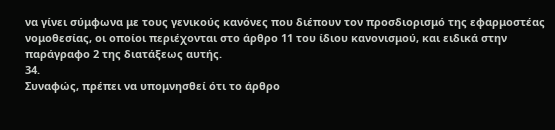να γίνει σύμφωνα με τους γενικούς κανόνες που διέπουν τον προσδιορισμό της εφαρμοστέας νομοθεσίας, οι οποίοι περιέχονται στο άρθρο 11 του ίδιου κανονισμού, και ειδικά στην παράγραφο 2 της διατάξεως αυτής.
34.
Συναφώς, πρέπει να υπομνησθεί ότι το άρθρο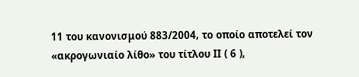11 του κανονισμού 883/2004, το οποίο αποτελεί τον «ακρογωνιαίο λίθο» του τίτλου ΙΙ ( 6 ),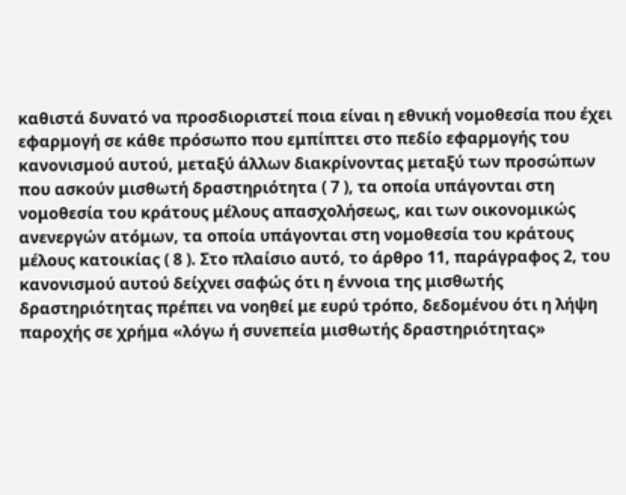καθιστά δυνατό να προσδιοριστεί ποια είναι η εθνική νομοθεσία που έχει εφαρμογή σε κάθε πρόσωπο που εμπίπτει στο πεδίο εφαρμογής του κανονισμού αυτού, μεταξύ άλλων διακρίνοντας μεταξύ των προσώπων που ασκούν μισθωτή δραστηριότητα ( 7 ), τα οποία υπάγονται στη νομοθεσία του κράτους μέλους απασχολήσεως, και των οικονομικώς ανενεργών ατόμων, τα οποία υπάγονται στη νομοθεσία του κράτους μέλους κατοικίας ( 8 ). Στο πλαίσιο αυτό, το άρθρο 11, παράγραφος 2, του κανονισμού αυτού δείχνει σαφώς ότι η έννοια της μισθωτής δραστηριότητας πρέπει να νοηθεί με ευρύ τρόπο, δεδομένου ότι η λήψη παροχής σε χρήμα «λόγω ή συνεπεία μισθωτής δραστηριότητας»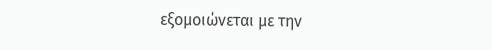εξομοιώνεται με την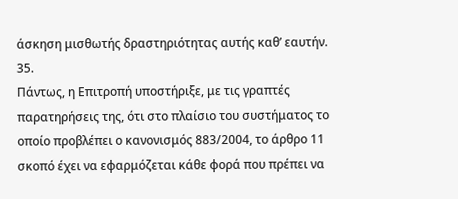άσκηση μισθωτής δραστηριότητας αυτής καθ’ εαυτήν.
35.
Πάντως, η Επιτροπή υποστήριξε, με τις γραπτές παρατηρήσεις της, ότι στο πλαίσιο του συστήματος το οποίο προβλέπει ο κανονισμός 883/2004, το άρθρο 11 σκοπό έχει να εφαρμόζεται κάθε φορά που πρέπει να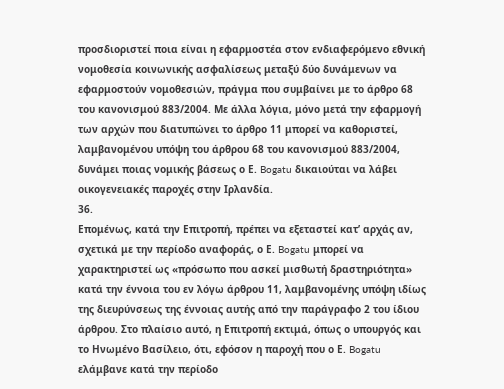προσδιοριστεί ποια είναι η εφαρμοστέα στον ενδιαφερόμενο εθνική νομοθεσία κοινωνικής ασφαλίσεως μεταξύ δύο δυνάμενων να εφαρμοστούν νομοθεσιών, πράγμα που συμβαίνει με το άρθρο 68 του κανονισμού 883/2004. Με άλλα λόγια, μόνο μετά την εφαρμογή των αρχών που διατυπώνει το άρθρο 11 μπορεί να καθοριστεί, λαμβανομένου υπόψη του άρθρου 68 του κανονισμού 883/2004, δυνάμει ποιας νομικής βάσεως ο Ε. Bogatu δικαιούται να λάβει οικογενειακές παροχές στην Ιρλανδία.
36.
Επομένως, κατά την Επιτροπή, πρέπει να εξεταστεί κατ’ αρχάς αν, σχετικά με την περίοδο αναφοράς, ο Ε. Bogatu μπορεί να χαρακτηριστεί ως «πρόσωπο που ασκεί μισθωτή δραστηριότητα» κατά την έννοια του εν λόγω άρθρου 11, λαμβανομένης υπόψη ιδίως της διευρύνσεως της έννοιας αυτής από την παράγραφο 2 του ίδιου άρθρου. Στο πλαίσιο αυτό, η Επιτροπή εκτιμά, όπως ο υπουργός και το Ηνωμένο Βασίλειο, ότι, εφόσον η παροχή που ο Ε. Bogatu ελάμβανε κατά την περίοδο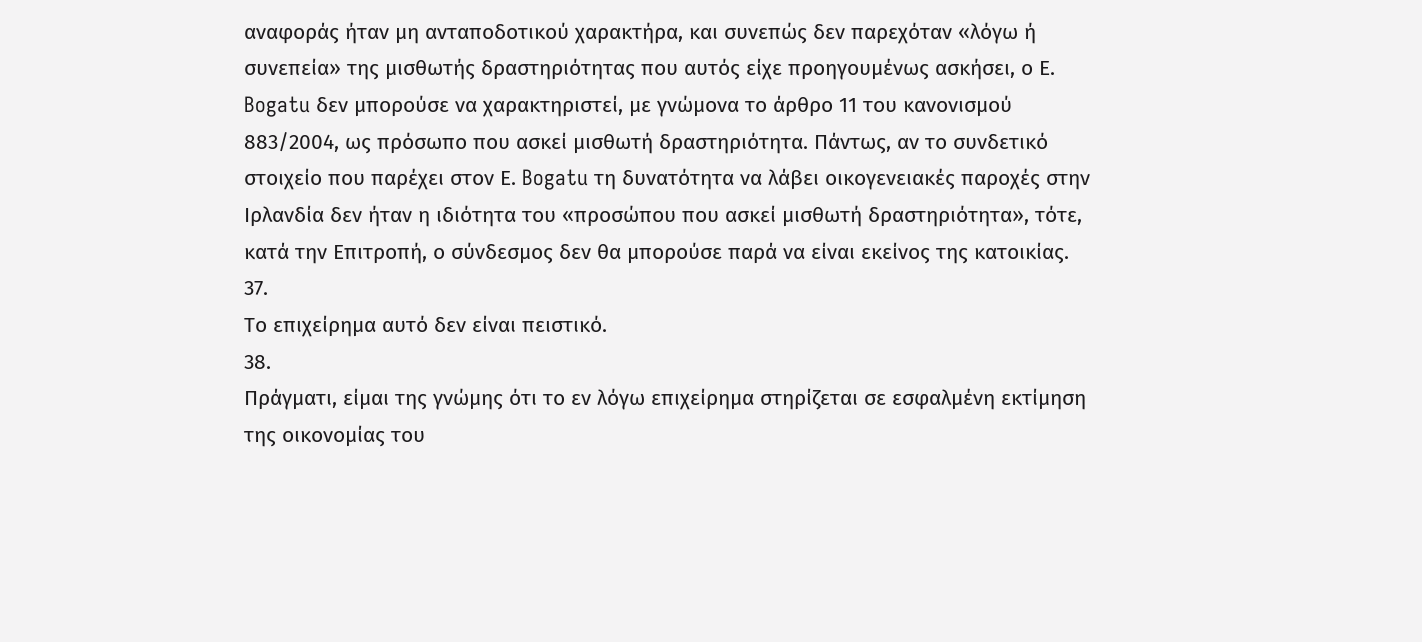αναφοράς ήταν μη ανταποδοτικού χαρακτήρα, και συνεπώς δεν παρεχόταν «λόγω ή συνεπεία» της μισθωτής δραστηριότητας που αυτός είχε προηγουμένως ασκήσει, ο Ε. Bogatu δεν μπορούσε να χαρακτηριστεί, με γνώμονα το άρθρο 11 του κανονισμού 883/2004, ως πρόσωπο που ασκεί μισθωτή δραστηριότητα. Πάντως, αν το συνδετικό στοιχείο που παρέχει στον Ε. Bogatu τη δυνατότητα να λάβει οικογενειακές παροχές στην Ιρλανδία δεν ήταν η ιδιότητα του «προσώπου που ασκεί μισθωτή δραστηριότητα», τότε, κατά την Επιτροπή, ο σύνδεσμος δεν θα μπορούσε παρά να είναι εκείνος της κατοικίας.
37.
Το επιχείρημα αυτό δεν είναι πειστικό.
38.
Πράγματι, είμαι της γνώμης ότι το εν λόγω επιχείρημα στηρίζεται σε εσφαλμένη εκτίμηση της οικονομίας του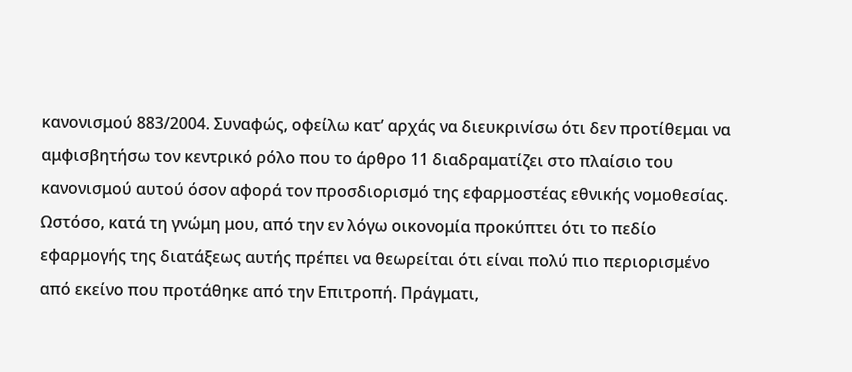κανονισμού 883/2004. Συναφώς, οφείλω κατ’ αρχάς να διευκρινίσω ότι δεν προτίθεμαι να αμφισβητήσω τον κεντρικό ρόλο που το άρθρο 11 διαδραματίζει στο πλαίσιο του κανονισμού αυτού όσον αφορά τον προσδιορισμό της εφαρμοστέας εθνικής νομοθεσίας. Ωστόσο, κατά τη γνώμη μου, από την εν λόγω οικονομία προκύπτει ότι το πεδίο εφαρμογής της διατάξεως αυτής πρέπει να θεωρείται ότι είναι πολύ πιο περιορισμένο από εκείνο που προτάθηκε από την Επιτροπή. Πράγματι,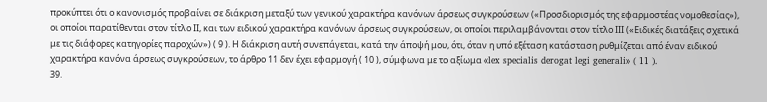προκύπτει ότι ο κανονισμός προβαίνει σε διάκριση μεταξύ των γενικού χαρακτήρα κανόνων άρσεως συγκρούσεων («Προσδιορισμός της εφαρμοστέας νομοθεσίας»), οι οποίοι παρατίθενται στον τίτλο ΙΙ, και των ειδικού χαρακτήρα κανόνων άρσεως συγκρούσεων, οι οποίοι περιλαμβάνονται στον τίτλο ΙΙΙ («Ειδικές διατάξεις σχετικά με τις διάφορες κατηγορίες παροχών») ( 9 ). Η διάκριση αυτή συνεπάγεται, κατά την άποψή μου, ότι, όταν η υπό εξέταση κατάσταση ρυθμίζεται από έναν ειδικού χαρακτήρα κανόνα άρσεως συγκρούσεων, το άρθρο 11 δεν έχει εφαρμογή ( 10 ), σύμφωνα με το αξίωμα «lex specialis derogat legi generali» ( 11 ).
39.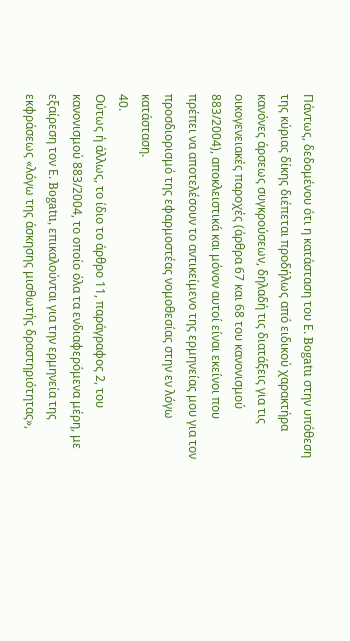Πάντως, δεδομένου ότι η κατάσταση του Ε. Bogatu στην υπόθεση της κύριας δίκης διέπεται προδήλως από ειδικού χαρακτήρα κανόνες άρσεως συγκρούσεων, δηλαδή τις διατάξεις για τις οικογενειακές παροχές (άρθρα 67 και 68 του κανονισμού 883/2004), αποκλειστικά και μόνον αυτοί είναι εκείνοι που πρέπει να αποτελέσουν το αντικείμενο της ερμηνείας μου για τον προσδιορισμό της εφαρμοστέας νομοθεσίας στην εν λόγω κατάσταση.
40.
Ούτως ή άλλως, το ίδιο το άρθρο 11, παράγραφος 2, του κανονισμού 883/2004, το οποίο όλα τα ενδιαφερόμενα μέρη, με εξαίρεση τον Ε. Bogatu, επικαλούνται για την ερμηνεία της εκφράσεως «λόγω της άσκησης μισθωτής δραστηριότητας»,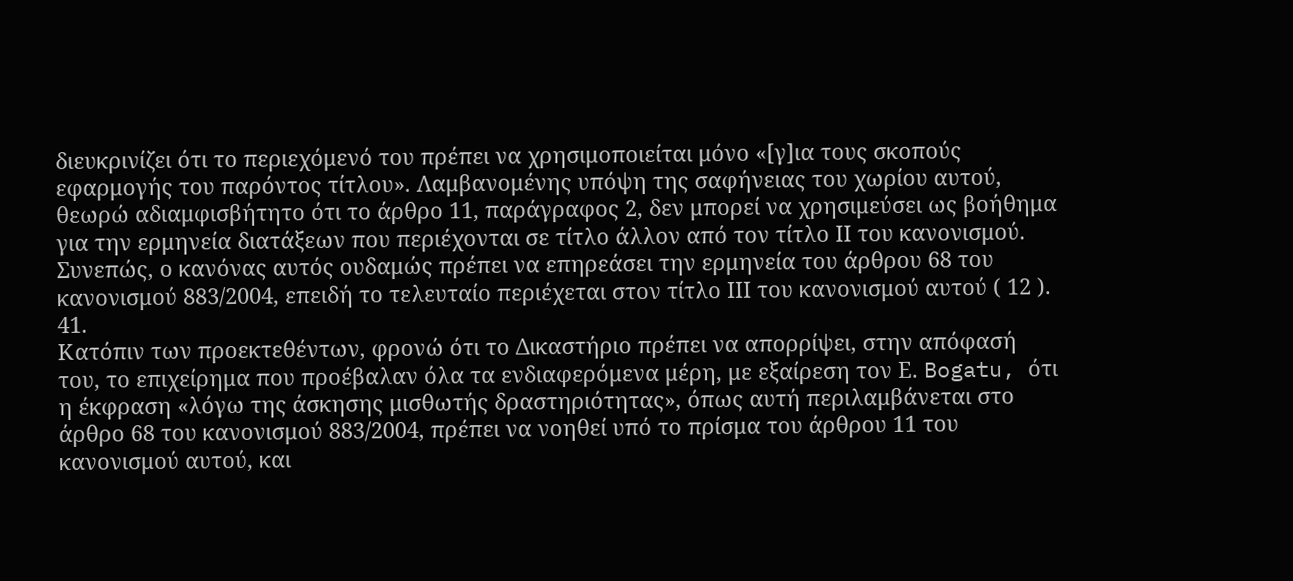διευκρινίζει ότι το περιεχόμενό του πρέπει να χρησιμοποιείται μόνο «[γ]ια τους σκοπούς εφαρμογής του παρόντος τίτλου». Λαμβανομένης υπόψη της σαφήνειας του χωρίου αυτού, θεωρώ αδιαμφισβήτητο ότι το άρθρο 11, παράγραφος 2, δεν μπορεί να χρησιμεύσει ως βοήθημα για την ερμηνεία διατάξεων που περιέχονται σε τίτλο άλλον από τον τίτλο ΙΙ του κανονισμού. Συνεπώς, ο κανόνας αυτός ουδαμώς πρέπει να επηρεάσει την ερμηνεία του άρθρου 68 του κανονισμού 883/2004, επειδή το τελευταίο περιέχεται στον τίτλο ΙΙΙ του κανονισμού αυτού ( 12 ).
41.
Κατόπιν των προεκτεθέντων, φρονώ ότι το Δικαστήριο πρέπει να απορρίψει, στην απόφασή του, το επιχείρημα που προέβαλαν όλα τα ενδιαφερόμενα μέρη, με εξαίρεση τον Ε. Bogatu, ότι η έκφραση «λόγω της άσκησης μισθωτής δραστηριότητας», όπως αυτή περιλαμβάνεται στο άρθρο 68 του κανονισμού 883/2004, πρέπει να νοηθεί υπό το πρίσμα του άρθρου 11 του κανονισμού αυτού, και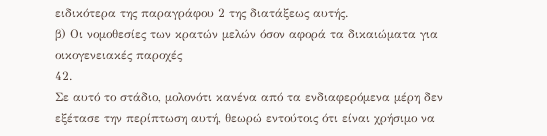ειδικότερα της παραγράφου 2 της διατάξεως αυτής.
β) Οι νομοθεσίες των κρατών μελών όσον αφορά τα δικαιώματα για οικογενειακές παροχές
42.
Σε αυτό το στάδιο, μολονότι κανένα από τα ενδιαφερόμενα μέρη δεν εξέτασε την περίπτωση αυτή, θεωρώ εντούτοις ότι είναι χρήσιμο να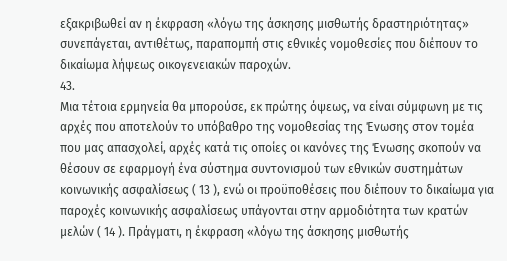εξακριβωθεί αν η έκφραση «λόγω της άσκησης μισθωτής δραστηριότητας» συνεπάγεται, αντιθέτως, παραπομπή στις εθνικές νομοθεσίες που διέπουν το δικαίωμα λήψεως οικογενειακών παροχών.
43.
Μια τέτοια ερμηνεία θα μπορούσε, εκ πρώτης όψεως, να είναι σύμφωνη με τις αρχές που αποτελούν το υπόβαθρο της νομοθεσίας της Ένωσης στον τομέα που μας απασχολεί, αρχές κατά τις οποίες οι κανόνες της Ένωσης σκοπούν να θέσουν σε εφαρμογή ένα σύστημα συντονισμού των εθνικών συστημάτων κοινωνικής ασφαλίσεως ( 13 ), ενώ οι προϋποθέσεις που διέπουν το δικαίωμα για παροχές κοινωνικής ασφαλίσεως υπάγονται στην αρμοδιότητα των κρατών μελών ( 14 ). Πράγματι, η έκφραση «λόγω της άσκησης μισθωτής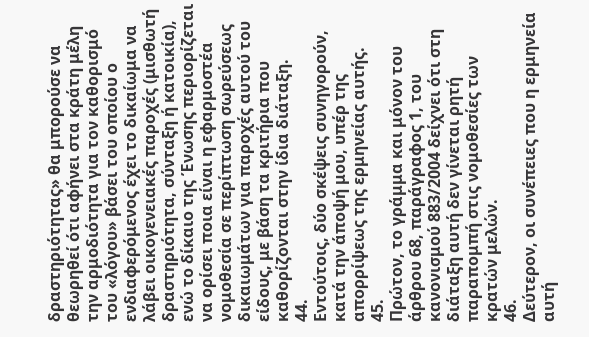δραστηριότητας» θα μπορούσε να θεωρηθεί ότι αφήνει στα κράτη μέλη την αρμοδιότητα για τον καθορισμό του «λόγου» βάσει του οποίου ο ενδιαφερόμενος έχει το δικαίωμα να λάβει οικογενειακές παροχές (μισθωτή δραστηριότητα, σύνταξη ή κατοικία), ενώ το δίκαιο της Ένωσης περιορίζεται να ορίσει ποια είναι η εφαρμοστέα νομοθεσία σε περίπτωση σωρεύσεως δικαιωμάτων για παροχές αυτού του είδους, με βάση τα κριτήρια που καθορίζονται στην ίδια διάταξη.
44.
Εντούτοις, δύο σκέψεις συνηγορούν, κατά την άποψή μου, υπέρ της απορρίψεως της ερμηνείας αυτής.
45.
Πρώτον, το γράμμα και μόνον του άρθρου 68, παράγραφος 1, του κανονισμού 883/2004 δείχνει ότι στη διάταξη αυτή δεν γίνεται ρητή παραπομπή στις νομοθεσίες των κρατών μελών.
46.
Δεύτερον, οι συνέπειες που η ερμηνεία αυτή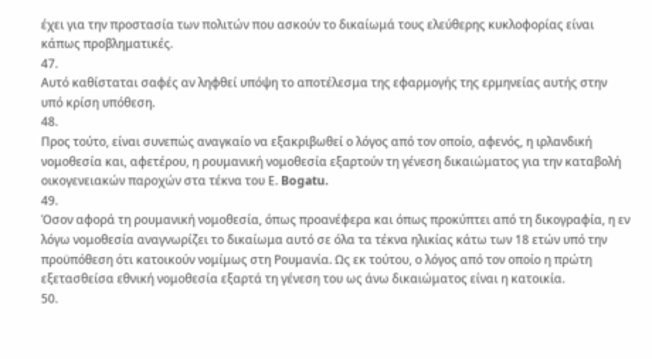έχει για την προστασία των πολιτών που ασκούν το δικαίωμά τους ελεύθερης κυκλοφορίας είναι κάπως προβληματικές.
47.
Αυτό καθίσταται σαφές αν ληφθεί υπόψη το αποτέλεσμα της εφαρμογής της ερμηνείας αυτής στην υπό κρίση υπόθεση.
48.
Προς τούτο, είναι συνεπώς αναγκαίο να εξακριβωθεί ο λόγος από τον οποίο, αφενός, η ιρλανδική νομοθεσία και, αφετέρου, η ρουμανική νομοθεσία εξαρτούν τη γένεση δικαιώματος για την καταβολή οικογενειακών παροχών στα τέκνα του Ε. Bogatu.
49.
Όσον αφορά τη ρουμανική νομοθεσία, όπως προανέφερα και όπως προκύπτει από τη δικογραφία, η εν λόγω νομοθεσία αναγνωρίζει το δικαίωμα αυτό σε όλα τα τέκνα ηλικίας κάτω των 18 ετών υπό την προϋπόθεση ότι κατοικούν νομίμως στη Ρουμανία. Ως εκ τούτου, ο λόγος από τον οποίο η πρώτη εξετασθείσα εθνική νομοθεσία εξαρτά τη γένεση του ως άνω δικαιώματος είναι η κατοικία.
50.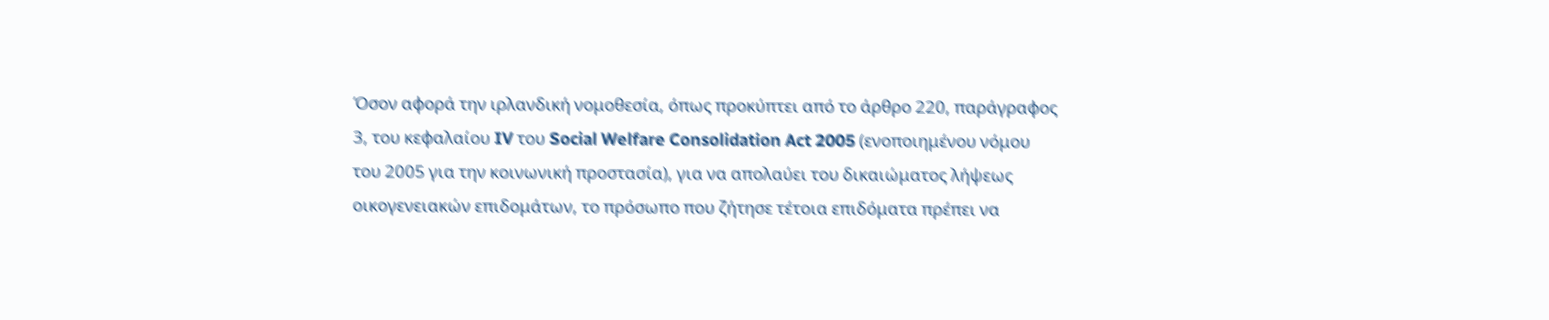Όσον αφορά την ιρλανδική νομοθεσία, όπως προκύπτει από το άρθρο 220, παράγραφος 3, του κεφαλαίου IV του Social Welfare Consolidation Act 2005 (ενοποιημένου νόμου του 2005 για την κοινωνική προστασία), για να απολαύει του δικαιώματος λήψεως οικογενειακών επιδομάτων, το πρόσωπο που ζήτησε τέτοια επιδόματα πρέπει να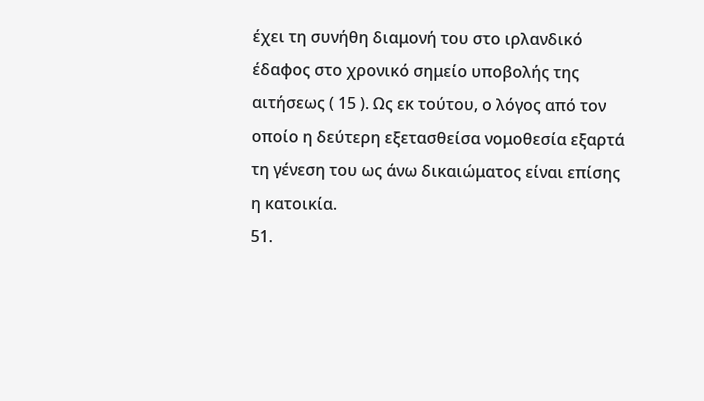έχει τη συνήθη διαμονή του στο ιρλανδικό έδαφος στο χρονικό σημείο υποβολής της αιτήσεως ( 15 ). Ως εκ τούτου, ο λόγος από τον οποίο η δεύτερη εξετασθείσα νομοθεσία εξαρτά τη γένεση του ως άνω δικαιώματος είναι επίσης η κατοικία.
51.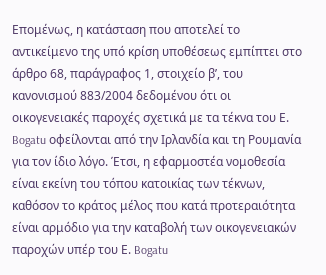Επομένως, η κατάσταση που αποτελεί το αντικείμενο της υπό κρίση υποθέσεως εμπίπτει στο άρθρο 68, παράγραφος 1, στοιχείο βʹ, του κανονισμού 883/2004 δεδομένου ότι οι οικογενειακές παροχές σχετικά με τα τέκνα του Ε. Bogatu οφείλονται από την Ιρλανδία και τη Ρουμανία για τον ίδιο λόγο. Έτσι, η εφαρμοστέα νομοθεσία είναι εκείνη του τόπου κατοικίας των τέκνων, καθόσον το κράτος μέλος που κατά προτεραιότητα είναι αρμόδιο για την καταβολή των οικογενειακών παροχών υπέρ του Ε. Bogatu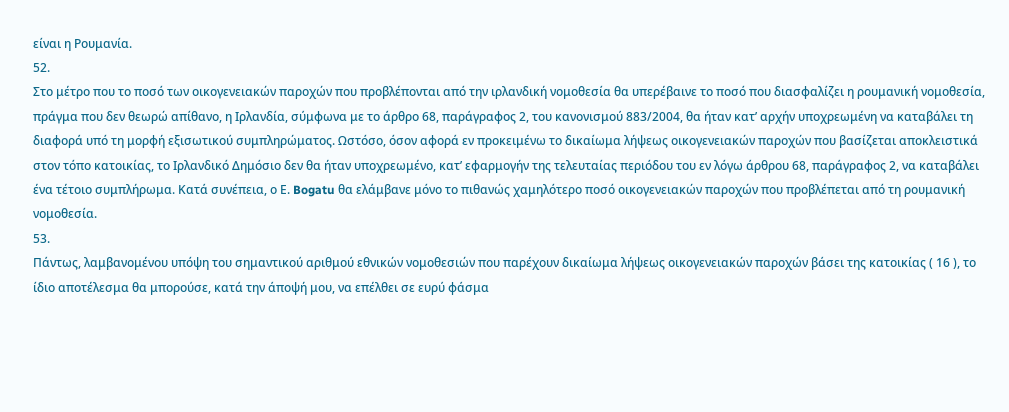είναι η Ρουμανία.
52.
Στο μέτρο που το ποσό των οικογενειακών παροχών που προβλέπονται από την ιρλανδική νομοθεσία θα υπερέβαινε το ποσό που διασφαλίζει η ρουμανική νομοθεσία, πράγμα που δεν θεωρώ απίθανο, η Ιρλανδία, σύμφωνα με το άρθρο 68, παράγραφος 2, του κανονισμού 883/2004, θα ήταν κατ’ αρχήν υποχρεωμένη να καταβάλει τη διαφορά υπό τη μορφή εξισωτικού συμπληρώματος. Ωστόσο, όσον αφορά εν προκειμένω το δικαίωμα λήψεως οικογενειακών παροχών που βασίζεται αποκλειστικά στον τόπο κατοικίας, το Ιρλανδικό Δημόσιο δεν θα ήταν υποχρεωμένο, κατ’ εφαρμογήν της τελευταίας περιόδου του εν λόγω άρθρου 68, παράγραφος 2, να καταβάλει ένα τέτοιο συμπλήρωμα. Κατά συνέπεια, ο Ε. Bogatu θα ελάμβανε μόνο το πιθανώς χαμηλότερο ποσό οικογενειακών παροχών που προβλέπεται από τη ρουμανική νομοθεσία.
53.
Πάντως, λαμβανομένου υπόψη του σημαντικού αριθμού εθνικών νομοθεσιών που παρέχουν δικαίωμα λήψεως οικογενειακών παροχών βάσει της κατοικίας ( 16 ), το ίδιο αποτέλεσμα θα μπορούσε, κατά την άποψή μου, να επέλθει σε ευρύ φάσμα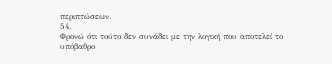περιπτώσεων.
54.
Φρονώ ότι τούτο δεν συνάδει με την λογική που αποτελεί το υπόβαθρο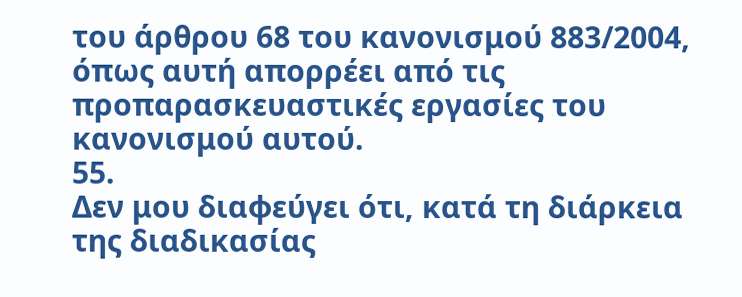του άρθρου 68 του κανονισμού 883/2004, όπως αυτή απορρέει από τις προπαρασκευαστικές εργασίες του κανονισμού αυτού.
55.
Δεν μου διαφεύγει ότι, κατά τη διάρκεια της διαδικασίας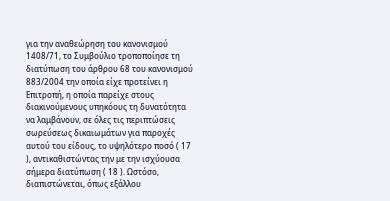για την αναθεώρηση του κανονισμού 1408/71, το Συμβούλιο τροποποίησε τη διατύπωση του άρθρου 68 του κανονισμού 883/2004 την οποία είχε προτείνει η Επιτροπή, η οποία παρείχε στους διακινούμενους υπηκόους τη δυνατότητα να λαμβάνουν, σε όλες τις περιπτώσεις σωρεύσεως δικαιωμάτων για παροχές αυτού του είδους, το υψηλότερο ποσό ( 17 ), αντικαθιστώντας την με την ισχύουσα σήμερα διατύπωση ( 18 ). Ωστόσο, διαπιστώνεται, όπως εξάλλου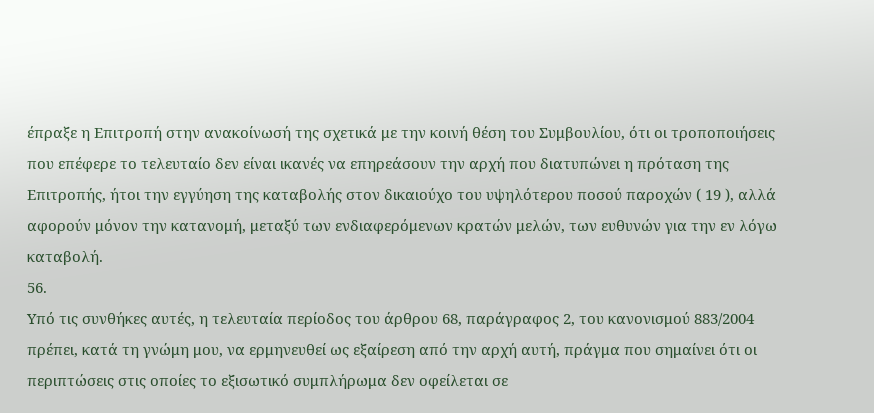έπραξε η Επιτροπή στην ανακοίνωσή της σχετικά με την κοινή θέση του Συμβουλίου, ότι οι τροποποιήσεις που επέφερε το τελευταίο δεν είναι ικανές να επηρεάσουν την αρχή που διατυπώνει η πρόταση της Επιτροπής, ήτοι την εγγύηση της καταβολής στον δικαιούχο του υψηλότερου ποσού παροχών ( 19 ), αλλά αφορούν μόνον την κατανομή, μεταξύ των ενδιαφερόμενων κρατών μελών, των ευθυνών για την εν λόγω καταβολή.
56.
Υπό τις συνθήκες αυτές, η τελευταία περίοδος του άρθρου 68, παράγραφος 2, του κανονισμού 883/2004 πρέπει, κατά τη γνώμη μου, να ερμηνευθεί ως εξαίρεση από την αρχή αυτή, πράγμα που σημαίνει ότι οι περιπτώσεις στις οποίες το εξισωτικό συμπλήρωμα δεν οφείλεται σε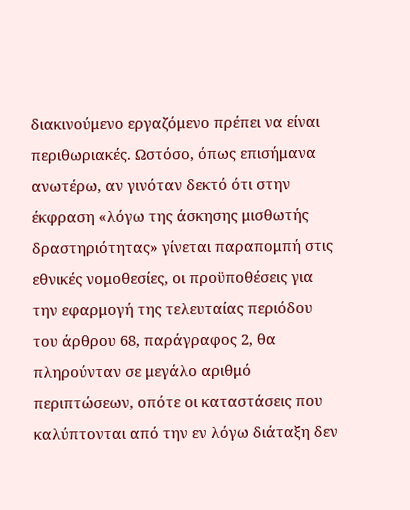διακινούμενο εργαζόμενο πρέπει να είναι περιθωριακές. Ωστόσο, όπως επισήμανα ανωτέρω, αν γινόταν δεκτό ότι στην έκφραση «λόγω της άσκησης μισθωτής δραστηριότητας» γίνεται παραπομπή στις εθνικές νομοθεσίες, οι προϋποθέσεις για την εφαρμογή της τελευταίας περιόδου του άρθρου 68, παράγραφος 2, θα πληρούνταν σε μεγάλο αριθμό περιπτώσεων, οπότε οι καταστάσεις που καλύπτονται από την εν λόγω διάταξη δεν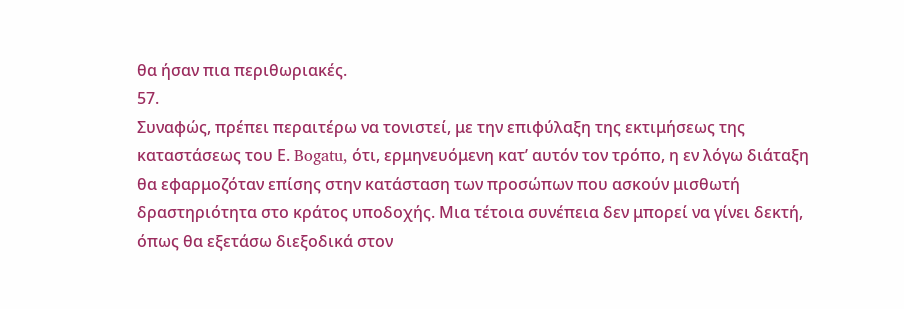θα ήσαν πια περιθωριακές.
57.
Συναφώς, πρέπει περαιτέρω να τονιστεί, με την επιφύλαξη της εκτιμήσεως της καταστάσεως του Ε. Bogatu, ότι, ερμηνευόμενη κατ’ αυτόν τον τρόπο, η εν λόγω διάταξη θα εφαρμοζόταν επίσης στην κατάσταση των προσώπων που ασκούν μισθωτή δραστηριότητα στο κράτος υποδοχής. Μια τέτοια συνέπεια δεν μπορεί να γίνει δεκτή, όπως θα εξετάσω διεξοδικά στον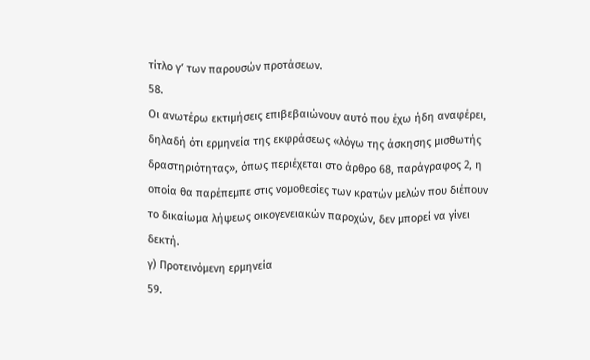τίτλο γʹ των παρουσών προτάσεων.
58.
Οι ανωτέρω εκτιμήσεις επιβεβαιώνουν αυτό που έχω ήδη αναφέρει, δηλαδή ότι ερμηνεία της εκφράσεως «λόγω της άσκησης μισθωτής δραστηριότητας», όπως περιέχεται στο άρθρο 68, παράγραφος 2, η οποία θα παρέπεμπε στις νομοθεσίες των κρατών μελών που διέπουν το δικαίωμα λήψεως οικογενειακών παροχών, δεν μπορεί να γίνει δεκτή.
γ) Προτεινόμενη ερμηνεία
59.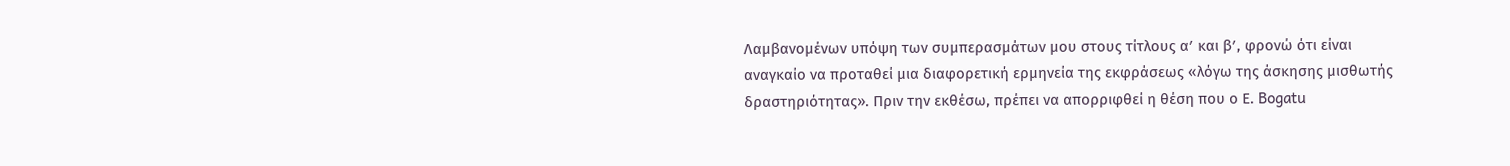Λαμβανομένων υπόψη των συμπερασμάτων μου στους τίτλους αʹ και βʹ, φρονώ ότι είναι αναγκαίο να προταθεί μια διαφορετική ερμηνεία της εκφράσεως «λόγω της άσκησης μισθωτής δραστηριότητας». Πριν την εκθέσω, πρέπει να απορριφθεί η θέση που ο Ε. Bogatu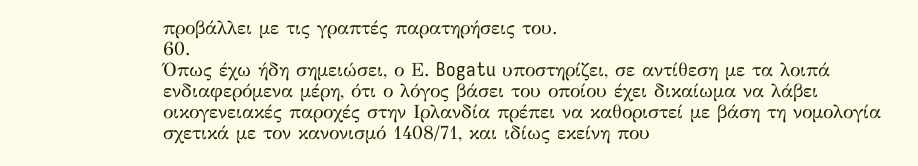προβάλλει με τις γραπτές παρατηρήσεις του.
60.
Όπως έχω ήδη σημειώσει, ο Ε. Bogatu υποστηρίζει, σε αντίθεση με τα λοιπά ενδιαφερόμενα μέρη, ότι ο λόγος βάσει του οποίου έχει δικαίωμα να λάβει οικογενειακές παροχές στην Ιρλανδία πρέπει να καθοριστεί με βάση τη νομολογία σχετικά με τον κανονισμό 1408/71, και ιδίως εκείνη που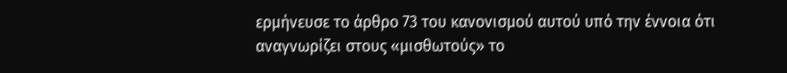ερμήνευσε το άρθρο 73 του κανονισμού αυτού υπό την έννοια ότι αναγνωρίζει στους «μισθωτούς» το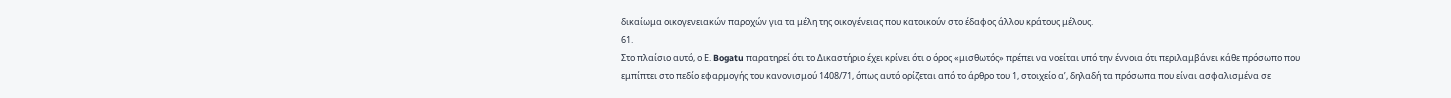δικαίωμα οικογενειακών παροχών για τα μέλη της οικογένειας που κατοικούν στο έδαφος άλλου κράτους μέλους.
61.
Στο πλαίσιο αυτό, ο Ε. Bogatu παρατηρεί ότι το Δικαστήριο έχει κρίνει ότι ο όρος «μισθωτός» πρέπει να νοείται υπό την έννοια ότι περιλαμβάνει κάθε πρόσωπο που εμπίπτει στο πεδίο εφαρμογής του κανονισμού 1408/71, όπως αυτό ορίζεται από το άρθρο του 1, στοιχείο αʹ, δηλαδή τα πρόσωπα που είναι ασφαλισμένα σε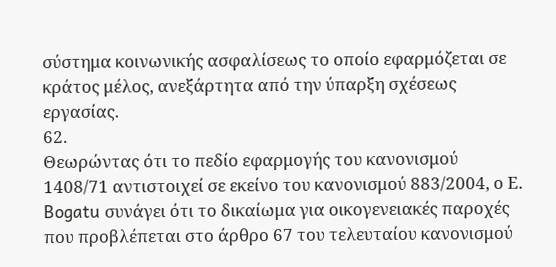σύστημα κοινωνικής ασφαλίσεως το οποίο εφαρμόζεται σε κράτος μέλος, ανεξάρτητα από την ύπαρξη σχέσεως εργασίας.
62.
Θεωρώντας ότι το πεδίο εφαρμογής του κανονισμού 1408/71 αντιστοιχεί σε εκείνο του κανονισμού 883/2004, ο Ε. Bogatu συνάγει ότι το δικαίωμα για οικογενειακές παροχές που προβλέπεται στο άρθρο 67 του τελευταίου κανονισμού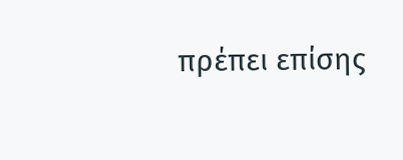πρέπει επίσης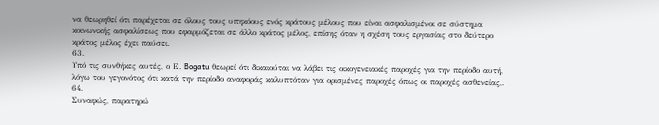να θεωρηθεί ότι παρέχεται σε όλους τους υπηκόους ενός κράτους μέλους που είναι ασφαλισμένοι σε σύστημα κοινωνικής ασφαλίσεως που εφαρμόζεται σε άλλο κράτος μέλος, επίσης όταν η σχέση τους εργασίας στο δεύτερο κράτος μέλος έχει παύσει.
63.
Υπό τις συνθήκες αυτές, ο Ε. Bogatu θεωρεί ότι δικαιούται να λάβει τις οικογενειακές παροχές για την περίοδο αυτή, λόγω του γεγονότος ότι κατά την περίοδο αναφοράς καλυπτόταν για ορισμένες παροχές όπως οι παροχές ασθενείας,.
64.
Συναφώς, παρατηρώ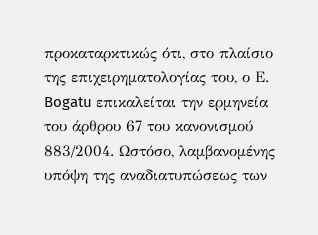προκαταρκτικώς ότι, στο πλαίσιο της επιχειρηματολογίας του, ο Ε. Bogatu επικαλείται την ερμηνεία του άρθρου 67 του κανονισμού 883/2004. Ωστόσο, λαμβανομένης υπόψη της αναδιατυπώσεως των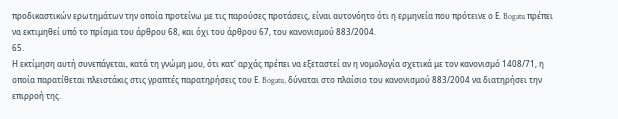προδικαστικών ερωτημάτων την οποία προτείνω με τις παρούσες προτάσεις, είναι αυτονόητο ότι η ερμηνεία που πρότεινε ο Ε. Bogatu πρέπει να εκτιμηθεί υπό το πρίσμα του άρθρου 68, και όχι του άρθρου 67, του κανονισμού 883/2004.
65.
Η εκτίμηση αυτή συνεπάγεται, κατά τη γνώμη μου, ότι κατ’ αρχάς πρέπει να εξεταστεί αν η νομολογία σχετικά με τον κανονισμό 1408/71, η οποία παρατίθεται πλειστάκις στις γραπτές παρατηρήσεις του Ε. Bogatu, δύναται στο πλαίσιο του κανονισμού 883/2004 να διατηρήσει την επιρροή της.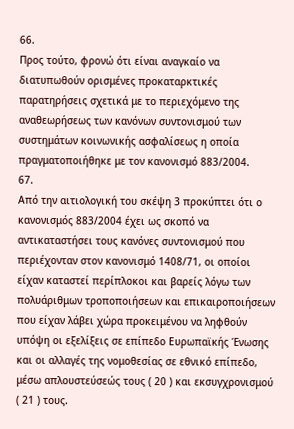66.
Προς τούτο, φρονώ ότι είναι αναγκαίο να διατυπωθούν ορισμένες προκαταρκτικές παρατηρήσεις σχετικά με το περιεχόμενο της αναθεωρήσεως των κανόνων συντονισμού των συστημάτων κοινωνικής ασφαλίσεως η οποία πραγματοποιήθηκε με τον κανονισμό 883/2004.
67.
Από την αιτιολογική του σκέψη 3 προκύπτει ότι ο κανονισμός 883/2004 έχει ως σκοπό να αντικαταστήσει τους κανόνες συντονισμού που περιέχονταν στον κανονισμό 1408/71, οι οποίοι είχαν καταστεί περίπλοκοι και βαρείς λόγω των πολυάριθμων τροποποιήσεων και επικαιροποιήσεων που είχαν λάβει χώρα προκειμένου να ληφθούν υπόψη οι εξελίξεις σε επίπεδο Ευρωπαϊκής Ένωσης και οι αλλαγές της νομοθεσίας σε εθνικό επίπεδο, μέσω απλουστεύσεώς τους ( 20 ) και εκσυγχρονισμού ( 21 ) τους.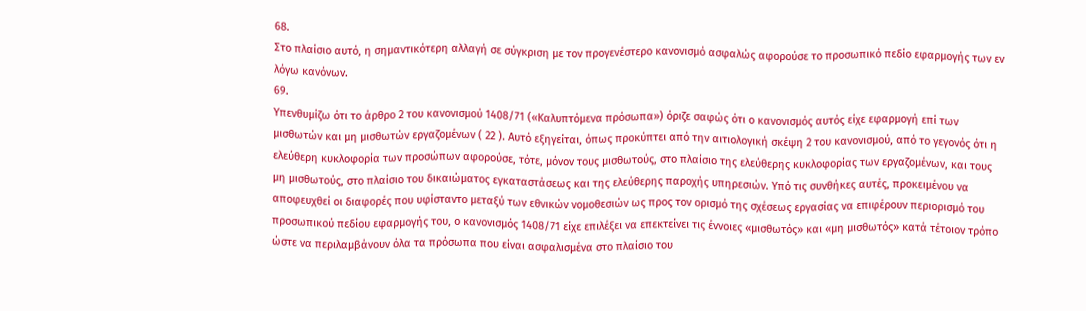68.
Στο πλαίσιο αυτό, η σημαντικότερη αλλαγή σε σύγκριση με τον προγενέστερο κανονισμό ασφαλώς αφορούσε το προσωπικό πεδίο εφαρμογής των εν λόγω κανόνων.
69.
Υπενθυμίζω ότι το άρθρο 2 του κανονισμού 1408/71 («Καλυπτόμενα πρόσωπα») όριζε σαφώς ότι ο κανονισμός αυτός είχε εφαρμογή επί των μισθωτών και μη μισθωτών εργαζομένων ( 22 ). Αυτό εξηγείται, όπως προκύπτει από την αιτιολογική σκέψη 2 του κανονισμού, από το γεγονός ότι η ελεύθερη κυκλοφορία των προσώπων αφορούσε, τότε, μόνον τους μισθωτούς, στο πλαίσιο της ελεύθερης κυκλοφορίας των εργαζομένων, και τους μη μισθωτούς, στο πλαίσιο του δικαιώματος εγκαταστάσεως και της ελεύθερης παροχής υπηρεσιών. Υπό τις συνθήκες αυτές, προκειμένου να αποφευχθεί οι διαφορές που υφίσταντο μεταξύ των εθνικών νομοθεσιών ως προς τον ορισμό της σχέσεως εργασίας να επιφέρουν περιορισμό του προσωπικού πεδίου εφαρμογής του, ο κανονισμός 1408/71 είχε επιλέξει να επεκτείνει τις έννοιες «μισθωτός» και «μη μισθωτός» κατά τέτοιον τρόπο ώστε να περιλαμβάνουν όλα τα πρόσωπα που είναι ασφαλισμένα στο πλαίσιο του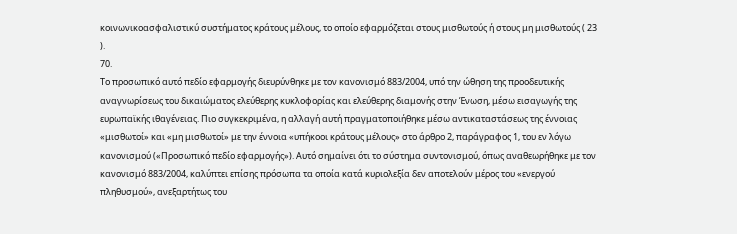κοινωνικοασφαλιστικύ συστήματος κράτους μέλους, το οποίο εφαρμόζεται στους μισθωτούς ή στους μη μισθωτούς ( 23 ).
70.
Το προσωπικό αυτό πεδίο εφαρμογής διευρύνθηκε με τον κανονισμό 883/2004, υπό την ώθηση της προοδευτικής αναγνωρίσεως του δικαιώματος ελεύθερης κυκλοφορίας και ελεύθερης διαμονής στην Ένωση, μέσω εισαγωγής της ευρωπαϊκής ιθαγένειας. Πιο συγκεκριμένα, η αλλαγή αυτή πραγματοποιήθηκε μέσω αντικαταστάσεως της έννοιας «μισθωτοί» και «μη μισθωτοί» με την έννοια «υπήκοοι κράτους μέλους» στο άρθρο 2, παράγραφος 1, του εν λόγω κανονισμού («Προσωπικό πεδίο εφαρμογής»). Αυτό σημαίνει ότι το σύστημα συντονισμού, όπως αναθεωρήθηκε με τον κανονισμό 883/2004, καλύπτει επίσης πρόσωπα τα οποία κατά κυριολεξία δεν αποτελούν μέρος του «ενεργού πληθυσμού», ανεξαρτήτως του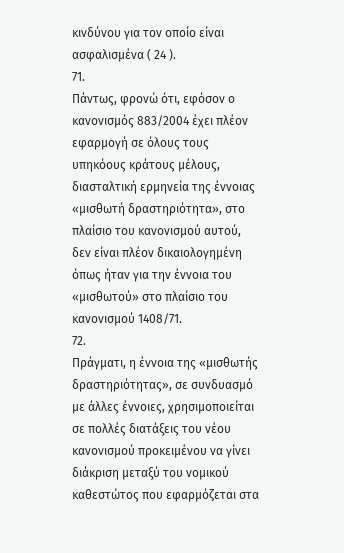κινδύνου για τον οποίο είναι ασφαλισμένα ( 24 ).
71.
Πάντως, φρονώ ότι, εφόσον ο κανονισμός 883/2004 έχει πλέον εφαρμογή σε όλους τους υπηκόους κράτους μέλους, διασταλτική ερμηνεία της έννοιας «μισθωτή δραστηριότητα», στο πλαίσιο του κανονισμού αυτού, δεν είναι πλέον δικαιολογημένη όπως ήταν για την έννοια του «μισθωτού» στο πλαίσιο του κανονισμού 1408/71.
72.
Πράγματι, η έννοια της «μισθωτής δραστηριότητας», σε συνδυασμό με άλλες έννοιες, χρησιμοποιείται σε πολλές διατάξεις του νέου κανονισμού προκειμένου να γίνει διάκριση μεταξύ του νομικού καθεστώτος που εφαρμόζεται στα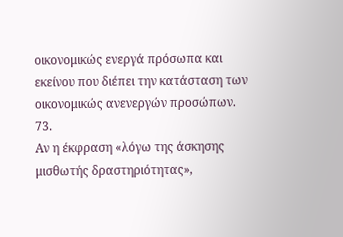οικονομικώς ενεργά πρόσωπα και εκείνου που διέπει την κατάσταση των οικονομικώς ανενεργών προσώπων.
73.
Αν η έκφραση «λόγω της άσκησης μισθωτής δραστηριότητας»,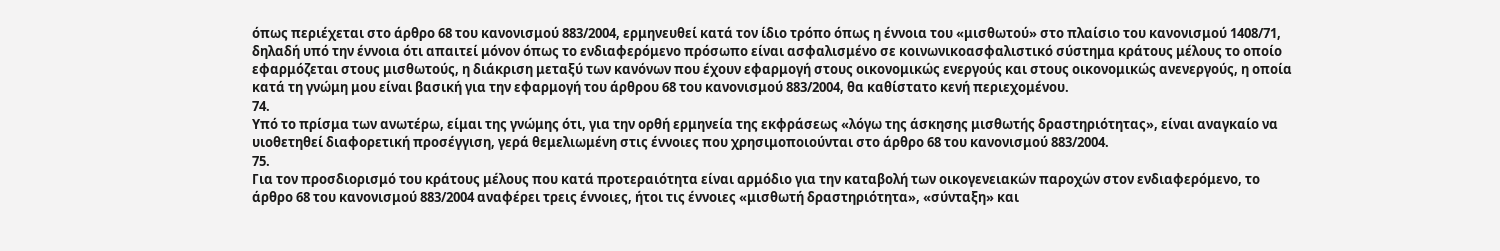όπως περιέχεται στο άρθρο 68 του κανονισμού 883/2004, ερμηνευθεί κατά τον ίδιο τρόπο όπως η έννοια του «μισθωτού» στο πλαίσιο του κανονισμού 1408/71, δηλαδή υπό την έννοια ότι απαιτεί μόνον όπως το ενδιαφερόμενο πρόσωπο είναι ασφαλισμένο σε κοινωνικοασφαλιστικό σύστημα κράτους μέλους το οποίο εφαρμόζεται στους μισθωτούς, η διάκριση μεταξύ των κανόνων που έχουν εφαρμογή στους οικονομικώς ενεργούς και στους οικονομικώς ανενεργούς, η οποία κατά τη γνώμη μου είναι βασική για την εφαρμογή του άρθρου 68 του κανονισμού 883/2004, θα καθίστατο κενή περιεχομένου.
74.
Υπό το πρίσμα των ανωτέρω, είμαι της γνώμης ότι, για την ορθή ερμηνεία της εκφράσεως «λόγω της άσκησης μισθωτής δραστηριότητας», είναι αναγκαίο να υιοθετηθεί διαφορετική προσέγγιση, γερά θεμελιωμένη στις έννοιες που χρησιμοποιούνται στο άρθρο 68 του κανονισμού 883/2004.
75.
Για τον προσδιορισμό του κράτους μέλους που κατά προτεραιότητα είναι αρμόδιο για την καταβολή των οικογενειακών παροχών στον ενδιαφερόμενο, το άρθρο 68 του κανονισμού 883/2004 αναφέρει τρεις έννοιες, ήτοι τις έννοιες «μισθωτή δραστηριότητα», «σύνταξη» και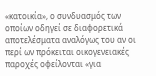«κατοικία», ο συνδυασμός των οποίων οδηγεί σε διαφορετικά αποτελέσματα αναλόγως του αν οι περί ων πρόκειται οικογενειακές παροχές οφείλονται «για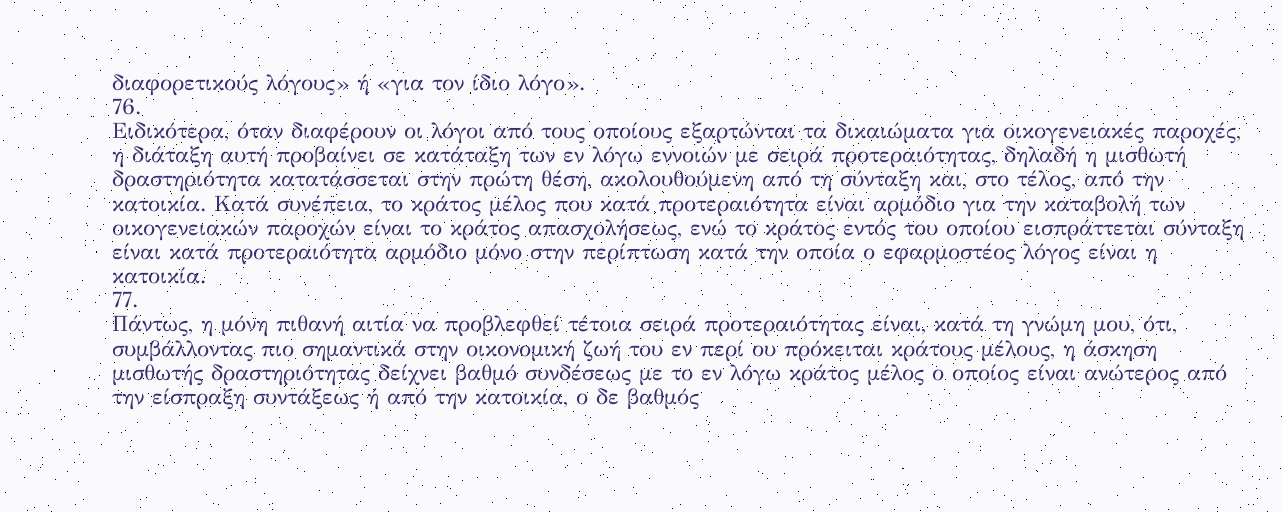διαφορετικούς λόγους» ή «για τον ίδιο λόγο».
76.
Ειδικότερα, όταν διαφέρουν οι λόγοι από τους οποίους εξαρτώνται τα δικαιώματα για οικογενειακές παροχές, η διάταξη αυτή προβαίνει σε κατάταξη των εν λόγω εννοιών με σειρά προτεραιότητας, δηλαδή η μισθωτή δραστηριότητα κατατάσσεται στην πρώτη θέση, ακολουθούμενη από τη σύνταξη και, στο τέλος, από την κατοικία. Κατά συνέπεια, το κράτος μέλος που κατά προτεραιότητα είναι αρμόδιο για την καταβολή των οικογενειακών παροχών είναι το κράτος απασχολήσεως, ενώ το κράτος εντός του οποίου εισπράττεται σύνταξη είναι κατά προτεραιότητα αρμόδιο μόνο στην περίπτωση κατά την οποία ο εφαρμοστέος λόγος είναι η κατοικία.
77.
Πάντως, η μόνη πιθανή αιτία να προβλεφθεί τέτοια σειρά προτεραιότητας είναι, κατά τη γνώμη μου, ότι, συμβάλλοντας πιο σημαντικά στην οικονομική ζωή του εν περί ου πρόκειται κράτους μέλους, η άσκηση μισθωτής δραστηριότητας δείχνει βαθμό συνδέσεως με το εν λόγω κράτος μέλος ο οποίος είναι ανώτερος από την είσπραξη συντάξεως ή από την κατοικία, ο δε βαθμός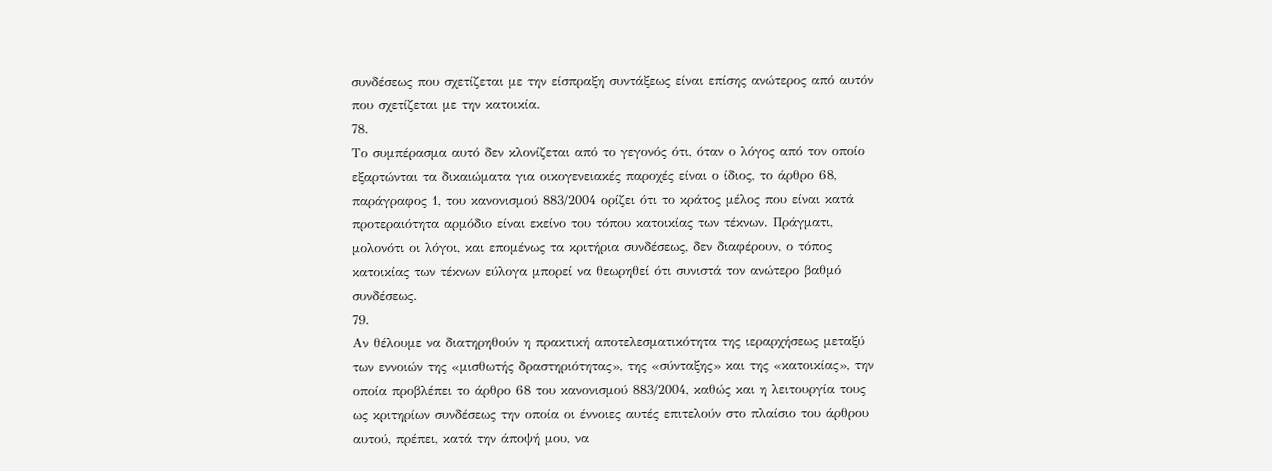συνδέσεως που σχετίζεται με την είσπραξη συντάξεως είναι επίσης ανώτερος από αυτόν που σχετίζεται με την κατοικία.
78.
Το συμπέρασμα αυτό δεν κλονίζεται από το γεγονός ότι, όταν ο λόγος από τον οποίο εξαρτώνται τα δικαιώματα για οικογενειακές παροχές είναι ο ίδιος, το άρθρο 68, παράγραφος 1, του κανονισμού 883/2004 ορίζει ότι το κράτος μέλος που είναι κατά προτεραιότητα αρμόδιο είναι εκείνο του τόπου κατοικίας των τέκνων. Πράγματι, μολονότι οι λόγοι, και επομένως τα κριτήρια συνδέσεως, δεν διαφέρουν, ο τόπος κατοικίας των τέκνων εύλογα μπορεί να θεωρηθεί ότι συνιστά τον ανώτερο βαθμό συνδέσεως.
79.
Αν θέλουμε να διατηρηθούν η πρακτική αποτελεσματικότητα της ιεραρχήσεως μεταξύ των εννοιών της «μισθωτής δραστηριότητας», της «σύνταξης» και της «κατοικίας», την οποία προβλέπει το άρθρο 68 του κανονισμού 883/2004, καθώς και η λειτουργία τους ως κριτηρίων συνδέσεως την οποία οι έννοιες αυτές επιτελούν στο πλαίσιο του άρθρου αυτού, πρέπει, κατά την άποψή μου, να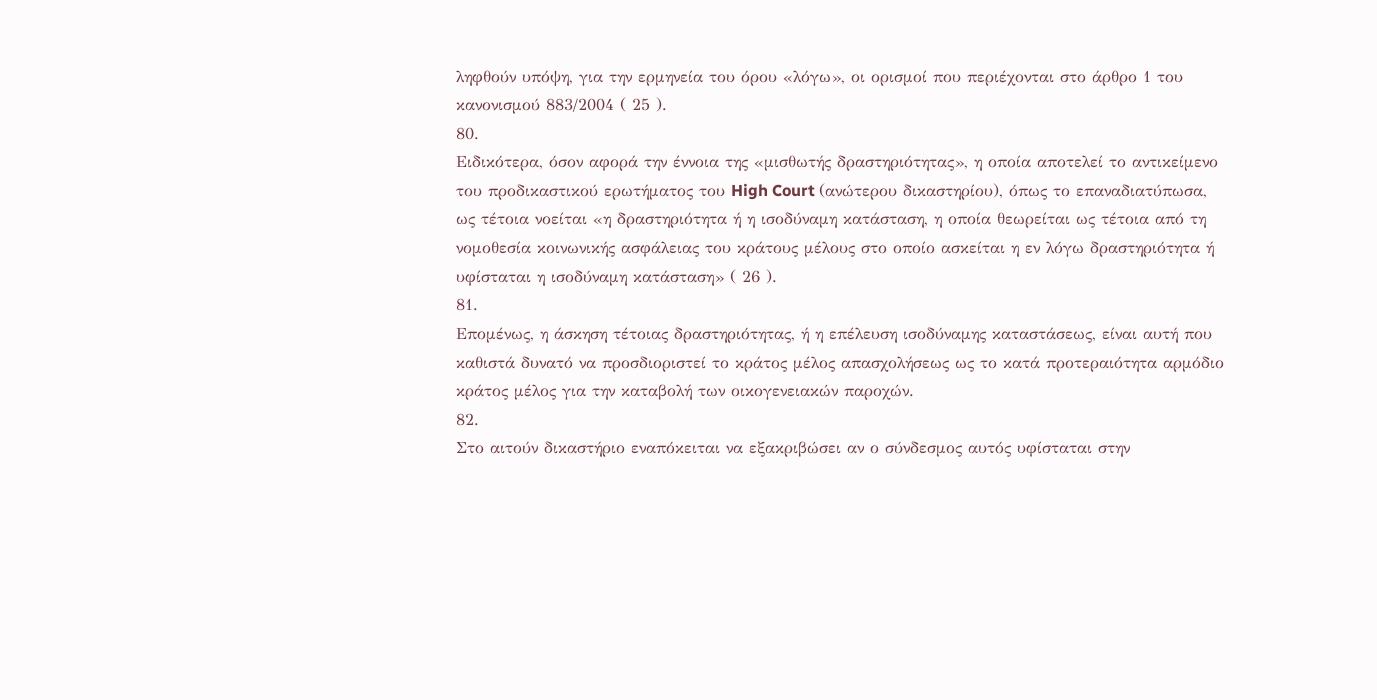ληφθούν υπόψη, για την ερμηνεία του όρου «λόγω», οι ορισμοί που περιέχονται στο άρθρο 1 του κανονισμού 883/2004 ( 25 ).
80.
Ειδικότερα, όσον αφορά την έννοια της «μισθωτής δραστηριότητας», η οποία αποτελεί το αντικείμενο του προδικαστικού ερωτήματος του High Court (ανώτερου δικαστηρίου), όπως το επαναδιατύπωσα, ως τέτοια νοείται «η δραστηριότητα ή η ισοδύναμη κατάσταση, η οποία θεωρείται ως τέτοια από τη νομοθεσία κοινωνικής ασφάλειας του κράτους μέλους στο οποίο ασκείται η εν λόγω δραστηριότητα ή υφίσταται η ισοδύναμη κατάσταση» ( 26 ).
81.
Επομένως, η άσκηση τέτοιας δραστηριότητας, ή η επέλευση ισοδύναμης καταστάσεως, είναι αυτή που καθιστά δυνατό να προσδιοριστεί το κράτος μέλος απασχολήσεως ως το κατά προτεραιότητα αρμόδιο κράτος μέλος για την καταβολή των οικογενειακών παροχών.
82.
Στο αιτούν δικαστήριο εναπόκειται να εξακριβώσει αν ο σύνδεσμος αυτός υφίσταται στην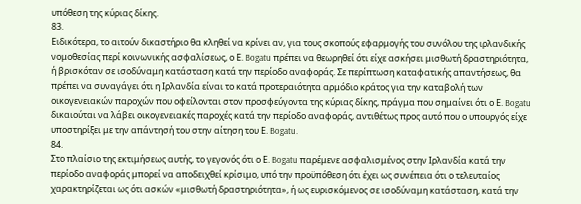υπόθεση της κύριας δίκης.
83.
Ειδικότερα, το αιτούν δικαστήριο θα κληθεί να κρίνει αν, για τους σκοπούς εφαρμογής του συνόλου της ιρλανδικής νομοθεσίας περί κοινωνικής ασφαλίσεως, ο Ε. Bogatu πρέπει να θεωρηθεί ότι είχε ασκήσει μισθωτή δραστηριότητα, ή βρισκόταν σε ισοδύναμη κατάσταση κατά την περίοδο αναφοράς. Σε περίπτωση καταφατικής απαντήσεως, θα πρέπει να συναγάγει ότι η Ιρλανδία είναι το κατά προτεραιότητα αρμόδιο κράτος για την καταβολή των οικογενειακών παροχών που οφείλονται στον προσφεύγοντα της κύριας δίκης, πράγμα που σημαίνει ότι ο Ε. Bogatu δικαιούται να λάβει οικογενειακές παροχές κατά την περίοδο αναφοράς, αντιθέτως προς αυτό που ο υπουργός είχε υποστηρίξει με την απάντησή του στην αίτηση του Ε. Bogatu.
84.
Στο πλαίσιο της εκτιμήσεως αυτής, το γεγονός ότι ο Ε. Bogatu παρέμενε ασφαλισμένος στην Ιρλανδία κατά την περίοδο αναφοράς μπορεί να αποδειχθεί κρίσιμο, υπό την προϋπόθεση ότι έχει ως συνέπεια ότι ο τελευταίος χαρακτηρίζεται ως ότι ασκών «μισθωτή δραστηριότητα», ή ως ευρισκόμενος σε ισοδύναμη κατάσταση, κατά την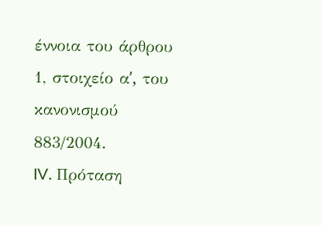έννοια του άρθρου 1, στοιχείο αʹ, του κανονισμού 883/2004.
IV. Πρόταση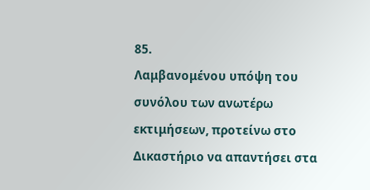85.
Λαμβανομένου υπόψη του συνόλου των ανωτέρω εκτιμήσεων, προτείνω στο Δικαστήριο να απαντήσει στα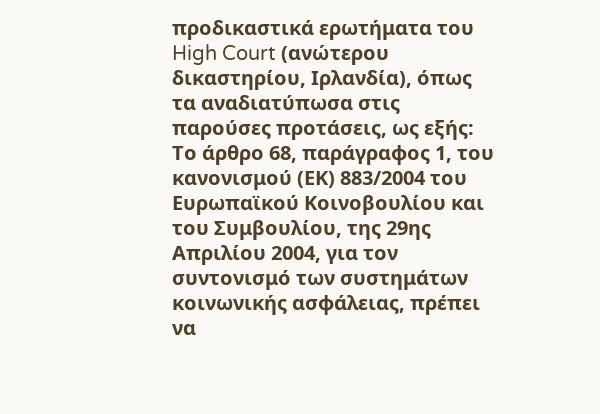προδικαστικά ερωτήματα του High Court (ανώτερου δικαστηρίου, Ιρλανδία), όπως τα αναδιατύπωσα στις παρούσες προτάσεις, ως εξής:
Το άρθρο 68, παράγραφος 1, του κανονισμού (ΕΚ) 883/2004 του Ευρωπαϊκού Κοινοβουλίου και του Συμβουλίου, της 29ης Απριλίου 2004, για τον συντονισμό των συστημάτων κοινωνικής ασφάλειας, πρέπει να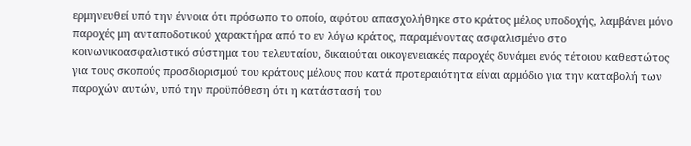ερμηνευθεί υπό την έννοια ότι πρόσωπο το οποίο, αφότου απασχολήθηκε στο κράτος μέλος υποδοχής, λαμβάνει μόνο παροχές μη ανταποδοτικού χαρακτήρα από το εν λόγω κράτος, παραμένοντας ασφαλισμένο στο κοινωνικοασφαλιστικό σύστημα του τελευταίου, δικαιούται οικογενειακές παροχές δυνάμει ενός τέτοιου καθεστώτος για τους σκοπούς προσδιορισμού του κράτους μέλους που κατά προτεραιότητα είναι αρμόδιο για την καταβολή των παροχών αυτών, υπό την προϋπόθεση ότι η κατάστασή του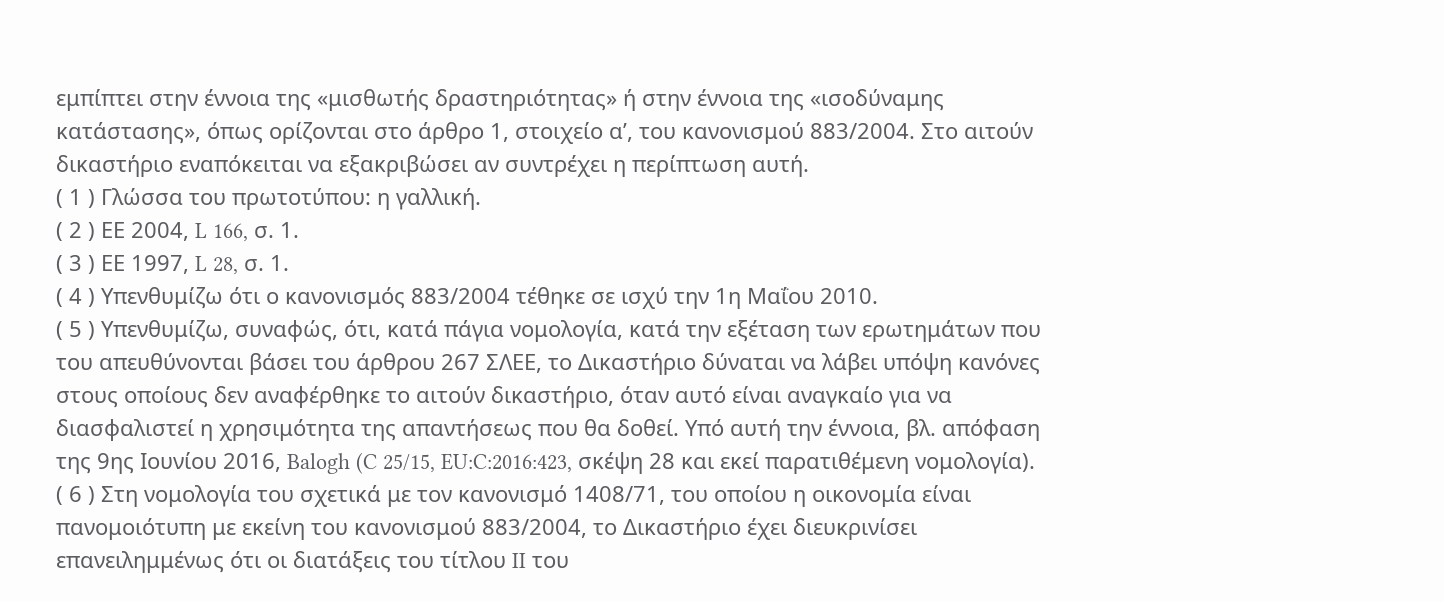εμπίπτει στην έννοια της «μισθωτής δραστηριότητας» ή στην έννοια της «ισοδύναμης κατάστασης», όπως ορίζονται στο άρθρο 1, στοιχείο αʹ, του κανονισμού 883/2004. Στο αιτούν δικαστήριο εναπόκειται να εξακριβώσει αν συντρέχει η περίπτωση αυτή.
( 1 ) Γλώσσα του πρωτοτύπου: η γαλλική.
( 2 ) ΕΕ 2004, L 166, σ. 1.
( 3 ) ΕΕ 1997, L 28, σ. 1.
( 4 ) Υπενθυμίζω ότι ο κανονισμός 883/2004 τέθηκε σε ισχύ την 1η Μαΐου 2010.
( 5 ) Υπενθυμίζω, συναφώς, ότι, κατά πάγια νομολογία, κατά την εξέταση των ερωτημάτων που του απευθύνονται βάσει του άρθρου 267 ΣΛΕΕ, το Δικαστήριο δύναται να λάβει υπόψη κανόνες στους οποίους δεν αναφέρθηκε το αιτούν δικαστήριο, όταν αυτό είναι αναγκαίο για να διασφαλιστεί η χρησιμότητα της απαντήσεως που θα δοθεί. Υπό αυτή την έννοια, βλ. απόφαση της 9ης Ιουνίου 2016, Balogh (C 25/15, EU:C:2016:423, σκέψη 28 και εκεί παρατιθέμενη νομολογία).
( 6 ) Στη νομολογία του σχετικά με τον κανονισμό 1408/71, του οποίου η οικονομία είναι πανομοιότυπη με εκείνη του κανονισμού 883/2004, το Δικαστήριο έχει διευκρινίσει επανειλημμένως ότι οι διατάξεις του τίτλου II του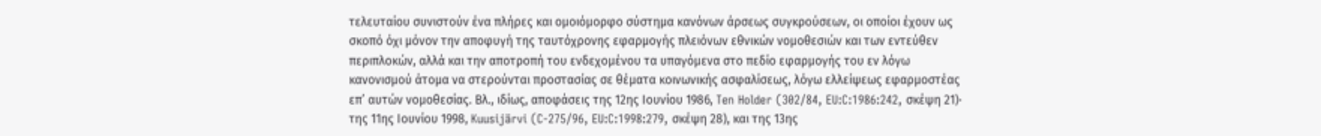τελευταίου συνιστούν ένα πλήρες και ομοιόμορφο σύστημα κανόνων άρσεως συγκρούσεων, οι οποίοι έχουν ως σκοπό όχι μόνον την αποφυγή της ταυτόχρονης εφαρμογής πλειόνων εθνικών νομοθεσιών και των εντεύθεν περιπλοκών, αλλά και την αποτροπή του ενδεχομένου τα υπαγόμενα στο πεδίο εφαρμογής του εν λόγω κανονισμού άτομα να στερούνται προστασίας σε θέματα κοινωνικής ασφαλίσεως, λόγω ελλείψεως εφαρμοστέας επ’ αυτών νομοθεσίας. Βλ., ιδίως, αποφάσεις της 12ης Ιουνίου 1986, Ten Holder (302/84, EU:C:1986:242, σκέψη 21)· της 11ης Ιουνίου 1998, Kuusijärvi (C‑275/96, EU:C:1998:279, σκέψη 28), και της 13ης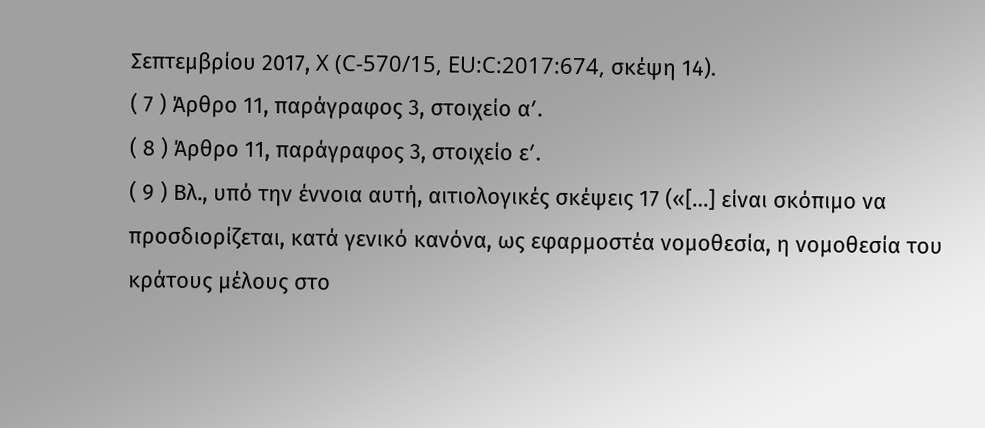Σεπτεμβρίου 2017, X (C‑570/15, EU:C:2017:674, σκέψη 14).
( 7 ) Άρθρο 11, παράγραφος 3, στοιχείο αʹ.
( 8 ) Άρθρο 11, παράγραφος 3, στοιχείο εʹ.
( 9 ) Βλ., υπό την έννοια αυτή, αιτιολογικές σκέψεις 17 («[…] είναι σκόπιμο να προσδιορίζεται, κατά γενικό κανόνα, ως εφαρμοστέα νομοθεσία, η νομοθεσία του κράτους μέλους στο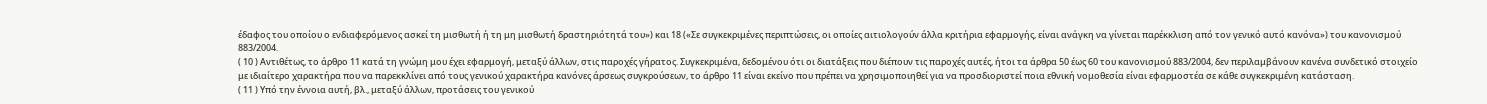έδαφος του οποίου ο ενδιαφερόμενος ασκεί τη μισθωτή ή τη μη μισθωτή δραστηριότητά του») και 18 («Σε συγκεκριμένες περιπτώσεις, οι οποίες αιτιολογούν άλλα κριτήρια εφαρμογής, είναι ανάγκη να γίνεται παρέκκλιση από τον γενικό αυτό κανόνα») του κανονισμού 883/2004.
( 10 ) Αντιθέτως, το άρθρο 11 κατά τη γνώμη μου έχει εφαρμογή, μεταξύ άλλων, στις παροχές γήρατος. Συγκεκριμένα, δεδομένου ότι οι διατάξεις που διέπουν τις παροχές αυτές, ήτοι τα άρθρα 50 έως 60 του κανονισμού 883/2004, δεν περιλαμβάνουν κανένα συνδετικό στοιχείο με ιδιαίτερο χαρακτήρα που να παρεκκλίνει από τους γενικού χαρακτήρα κανόνες άρσεως συγκρούσεων, το άρθρο 11 είναι εκείνο που πρέπει να χρησιμοποιηθεί για να προσδιοριστεί ποια εθνική νομοθεσία είναι εφαρμοστέα σε κάθε συγκεκριμένη κατάσταση.
( 11 ) Υπό την έννοια αυτή, βλ., μεταξύ άλλων, προτάσεις του γενικού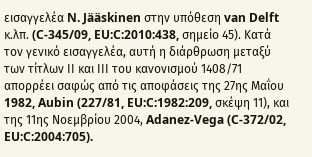εισαγγελέα N. Jääskinen στην υπόθεση van Delft κ.λπ. (C-345/09, EU:C:2010:438, σημείο 45). Κατά τον γενικό εισαγγελέα, αυτή η διάρθρωση μεταξύ των τίτλων ΙΙ και ΙΙΙ του κανονισμού 1408/71 απορρέει σαφώς από τις αποφάσεις της 27ης Μαΐου 1982, Aubin (227/81, EU:C:1982:209, σκέψη 11), και της 11ης Νοεμβρίου 2004, Adanez-Vega (C-372/02, EU:C:2004:705).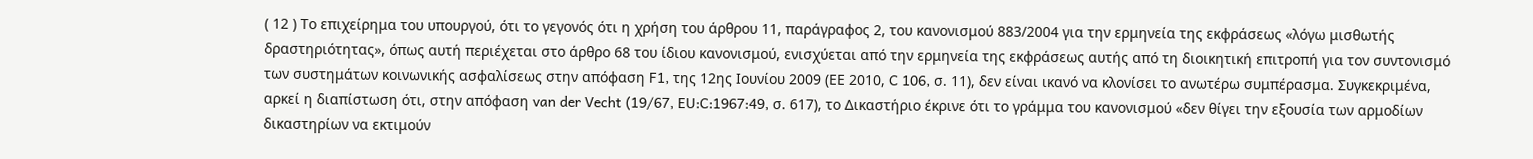( 12 ) Το επιχείρημα του υπουργού, ότι το γεγονός ότι η χρήση του άρθρου 11, παράγραφος 2, του κανονισμού 883/2004 για την ερμηνεία της εκφράσεως «λόγω μισθωτής δραστηριότητας», όπως αυτή περιέχεται στο άρθρο 68 του ίδιου κανονισμού, ενισχύεται από την ερμηνεία της εκφράσεως αυτής από τη διοικητική επιτροπή για τον συντονισμό των συστημάτων κοινωνικής ασφαλίσεως στην απόφαση F1, της 12ης Ιουνίου 2009 (ΕΕ 2010, C 106, σ. 11), δεν είναι ικανό να κλονίσει το ανωτέρω συμπέρασμα. Συγκεκριμένα, αρκεί η διαπίστωση ότι, στην απόφαση van der Vecht (19/67, EU:C:1967:49, σ. 617), το Δικαστήριο έκρινε ότι το γράμμα του κανονισμού «δεν θίγει την εξουσία των αρμοδίων δικαστηρίων να εκτιμούν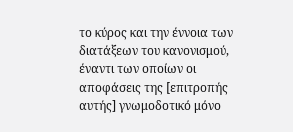το κύρος και την έννοια των διατάξεων του κανονισμού, έναντι των οποίων οι αποφάσεις της [επιτροπής αυτής] γνωμοδοτικό μόνο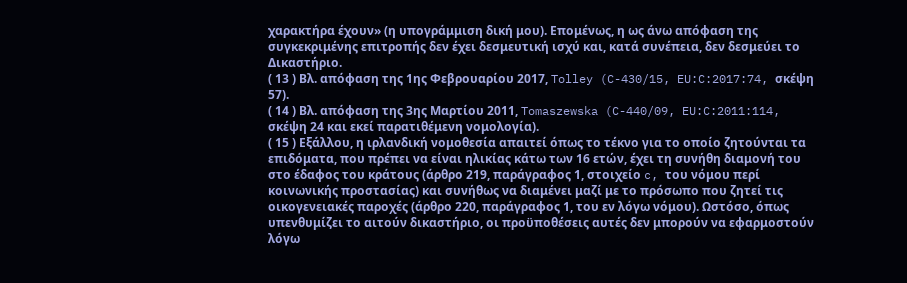χαρακτήρα έχουν» (η υπογράμμιση δική μου). Επομένως, η ως άνω απόφαση της συγκεκριμένης επιτροπής δεν έχει δεσμευτική ισχύ και, κατά συνέπεια, δεν δεσμεύει το Δικαστήριο.
( 13 ) Βλ. απόφαση της 1ης Φεβρουαρίου 2017, Tolley (C-430/15, EU:C:2017:74, σκέψη 57).
( 14 ) Βλ. απόφαση της 3ης Μαρτίου 2011, Tomaszewska (C-440/09, EU:C:2011:114, σκέψη 24 και εκεί παρατιθέμενη νομολογία).
( 15 ) Εξάλλου, η ιρλανδική νομοθεσία απαιτεί όπως το τέκνο για το οποίο ζητούνται τα επιδόματα, που πρέπει να είναι ηλικίας κάτω των 16 ετών, έχει τη συνήθη διαμονή του στο έδαφος του κράτους (άρθρο 219, παράγραφος 1, στοιχείο c, του νόμου περί κοινωνικής προστασίας) και συνήθως να διαμένει μαζί με το πρόσωπο που ζητεί τις οικογενειακές παροχές (άρθρο 220, παράγραφος 1, του εν λόγω νόμου). Ωστόσο, όπως υπενθυμίζει το αιτούν δικαστήριο, οι προϋποθέσεις αυτές δεν μπορούν να εφαρμοστούν λόγω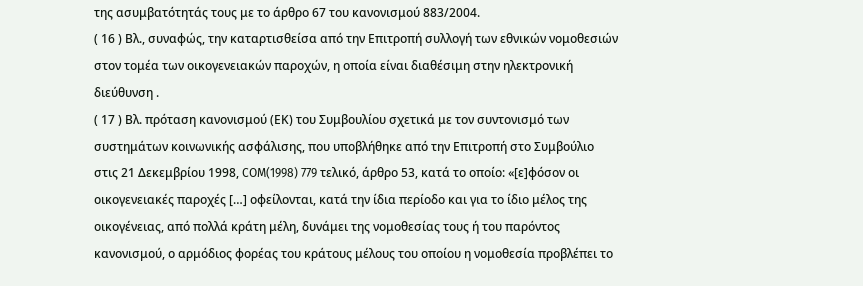της ασυμβατότητάς τους με το άρθρο 67 του κανονισμού 883/2004.
( 16 ) Βλ., συναφώς, την καταρτισθείσα από την Επιτροπή συλλογή των εθνικών νομοθεσιών στον τομέα των οικογενειακών παροχών, η οποία είναι διαθέσιμη στην ηλεκτρονική διεύθυνση .
( 17 ) Βλ. πρόταση κανονισμού (ΕΚ) του Συμβουλίου σχετικά με τον συντονισμό των συστημάτων κοινωνικής ασφάλισης, που υποβλήθηκε από την Επιτροπή στο Συμβούλιο στις 21 Δεκεμβρίου 1998, COM(1998) 779 τελικό, άρθρο 53, κατά το οποίο: «[ε]φόσον οι οικογενειακές παροχές […] οφείλονται, κατά την ίδια περίοδο και για το ίδιο μέλος της οικογένειας, από πολλά κράτη μέλη, δυνάμει της νομοθεσίας τους ή του παρόντος κανονισμού, ο αρμόδιος φορέας του κράτους μέλους του οποίου η νομοθεσία προβλέπει το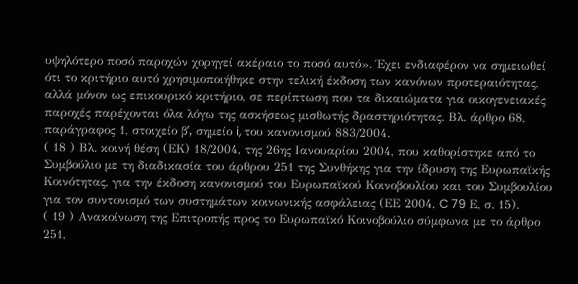υψηλότερο ποσό παροχών χορηγεί ακέραιο το ποσό αυτό». Έχει ενδιαφέρον να σημειωθεί ότι το κριτήριο αυτό χρησιμοποιήθηκε στην τελική έκδοση των κανόνων προτεραιότητας, αλλά μόνον ως επικουρικό κριτήριο, σε περίπτωση που τα δικαιώματα για οικογενειακές παροχές παρέχονται όλα λόγω της ασκήσεως μισθωτής δραστηριότητας. Βλ. άρθρο 68, παράγραφος 1, στοιχείο βʹ, σημείο i, του κανονισμού 883/2004.
( 18 ) Βλ. κοινή θέση (ΕΚ) 18/2004, της 26ης Ιανουαρίου 2004, που καθορίστηκε από το Συμβούλιο με τη διαδικασία του άρθρου 251 της Συνθήκης για την ίδρυση της Ευρωπαϊκής Κοινότητας, για την έκδοση κανονισμού του Ευρωπαϊκού Κοινοβουλίου και του Συμβουλίου για τον συντονισμό των συστημάτων κοινωνικής ασφάλειας (ΕΕ 2004, C 79 Ε, σ. 15).
( 19 ) Ανακοίνωση της Επιτροπής προς το Ευρωπαϊκό Κοινοβούλιο σύμφωνα με το άρθρο 251,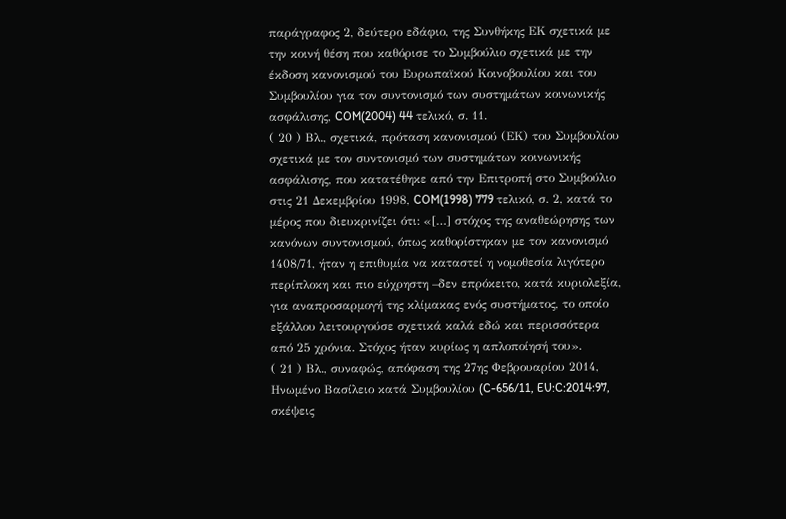παράγραφος 2, δεύτερο εδάφιο, της Συνθήκης ΕΚ σχετικά με την κοινή θέση που καθόρισε το Συμβούλιο σχετικά με την έκδοση κανονισμού του Ευρωπαϊκού Κοινοβουλίου και του Συμβουλίου για τον συντονισμό των συστημάτων κοινωνικής ασφάλισης, COM(2004) 44 τελικό, σ. 11.
( 20 ) Βλ., σχετικά, πρόταση κανονισμού (ΕΚ) του Συμβουλίου σχετικά με τον συντονισμό των συστημάτων κοινωνικής ασφάλισης, που κατατέθηκε από την Επιτροπή στο Συμβούλιο στις 21 Δεκεμβρίου 1998, COM(1998) 779 τελικό, σ. 2, κατά το μέρος που διευκρινίζει ότι: «[…] στόχος της αναθεώρησης των κανόνων συντονισμού, όπως καθορίστηκαν με τον κανονισμό 1408/71, ήταν η επιθυμία να καταστεί η νομοθεσία λιγότερο περίπλοκη και πιο εύχρηστη –δεν επρόκειτο, κατά κυριολεξία, για αναπροσαρμογή της κλίμακας ενός συστήματος, το οποίο εξάλλου λειτουργούσε σχετικά καλά εδώ και περισσότερα από 25 χρόνια. Στόχος ήταν κυρίως η απλοποίησή του».
( 21 ) Βλ., συναφώς, απόφαση της 27ης Φεβρουαρίου 2014, Ηνωμένο Βασίλειο κατά Συμβουλίου (C-656/11, EU:C:2014:97, σκέψεις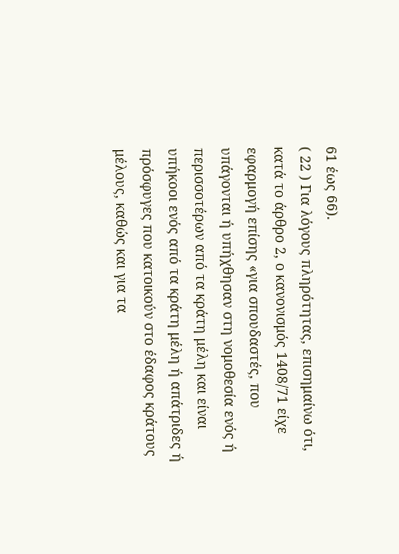61 έως 66).
( 22 ) Για λόγους πληρότητας, επισημαίνω ότι, κατά το άρθρο 2, ο κανονισμός 1408/71 είχε εφαρμογή επίσης «για σπουδαστές, που υπάγονται ή υπήχθησαν στη νομοθεσία ενός ή περισσοτέρων από τα κράτη μέλη και είναι υπήκοοι ενός από τα κράτη μέλη ή απάτριδες ή πρόσφυγες που κατοικούν στο έδαφος κράτους μέλους, καθώς και για τα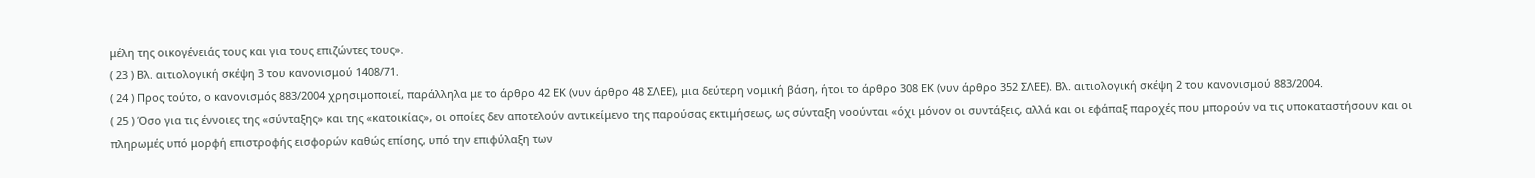μέλη της οικογένειάς τους και για τους επιζώντες τους».
( 23 ) Βλ. αιτιολογική σκέψη 3 του κανονισμού 1408/71.
( 24 ) Προς τούτο, ο κανονισμός 883/2004 χρησιμοποιεί, παράλληλα με το άρθρο 42 ΕΚ (νυν άρθρο 48 ΣΛΕΕ), μια δεύτερη νομική βάση, ήτοι το άρθρο 308 ΕΚ (νυν άρθρο 352 ΣΛΕΕ). Βλ. αιτιολογική σκέψη 2 του κανονισμού 883/2004.
( 25 ) Όσο για τις έννοιες της «σύνταξης» και της «κατοικίας», οι οποίες δεν αποτελούν αντικείμενο της παρούσας εκτιμήσεως, ως σύνταξη νοούνται «όχι μόνον οι συντάξεις, αλλά και οι εφάπαξ παροχές που μπορούν να τις υποκαταστήσουν και οι πληρωμές υπό μορφή επιστροφής εισφορών καθώς επίσης, υπό την επιφύλαξη των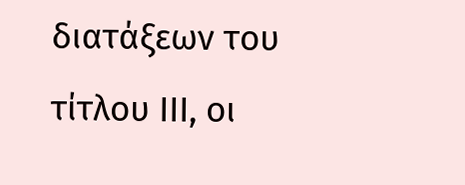διατάξεων του τίτλου ΙΙΙ, οι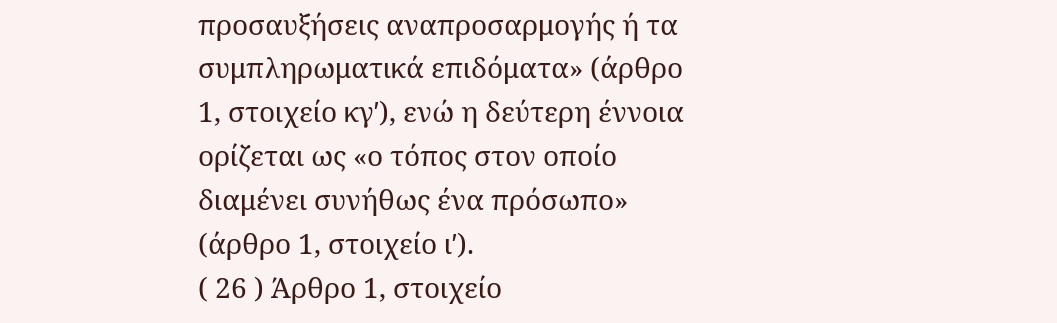προσαυξήσεις αναπροσαρμογής ή τα συμπληρωματικά επιδόματα» (άρθρο 1, στοιχείο κγʹ), ενώ η δεύτερη έννοια ορίζεται ως «ο τόπος στον οποίο διαμένει συνήθως ένα πρόσωπο» (άρθρο 1, στοιχείο ιʹ).
( 26 ) Άρθρο 1, στοιχείο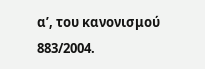αʹ, του κανονισμού 883/2004.